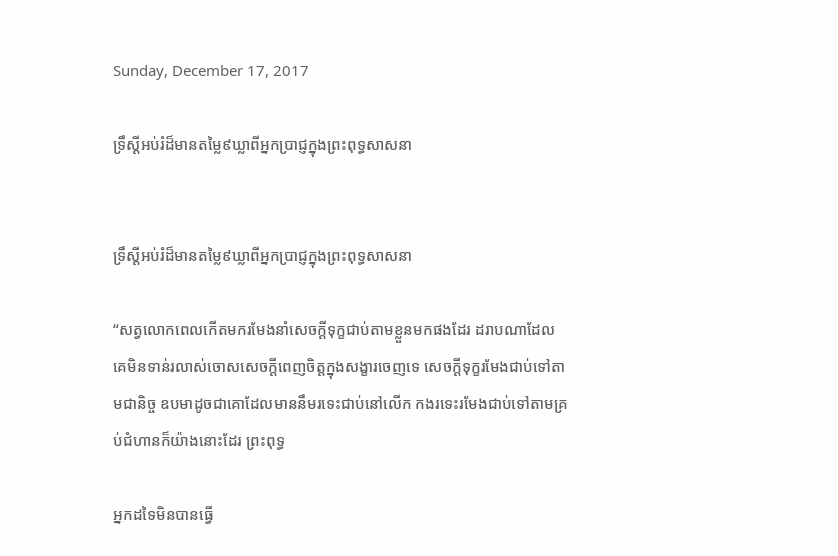Sunday, December 17, 2017

ទ្រឹស្ដីអប់រំដ៏មានតម្លៃ៩ឃ្លាពីអ្នកប្រាជ្ញក្នុងព្រះពុទ្ធសាសនា


ទ្រឹស្ដីអប់រំដ៏មានតម្លៃ៩ឃ្លាពីអ្នកប្រាជ្ញក្នុងព្រះពុទ្ធសាសនា

“សត្វលោកពេលកើតមករមែងនាំសេចក្ដីទុក្ខជាប់តាមខ្លួនមកផងដែរ ដរាបណាដែលគេមិនទាន់រលាស់ចោសសេចក្ដីពេញចិត្តក្នុងសង្ខារចេញទេ សេចក្ដីទុក្ខរមែងជាប់ទៅតាមជានិច្ច ឧបមាដូចជាគោដែលមាននឹមរទេះជាប់នៅលើក កងរទេះរមែងជាប់ទៅតាមគ្រប់ជំហានក៏យ៉ាងនោះដែរ ព្រះពុទ្ធ

អ្នកដទៃមិនបានធ្វើ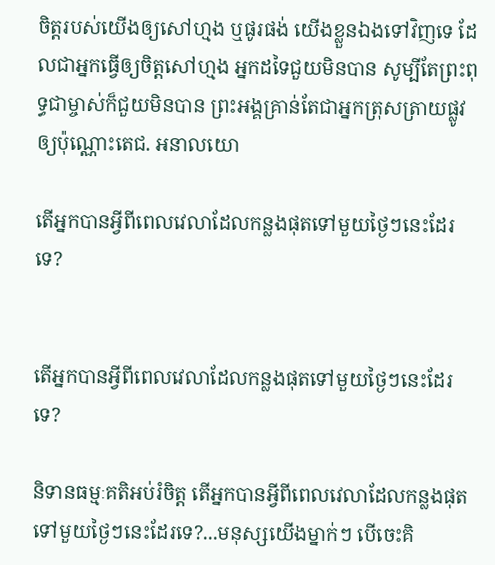ចិត្តរបស់យើងឲ្យសៅហ្មង ឬផូរផង់ យើងខ្លួនឯងទៅវិញទេ ដែលជាអ្នកធ្វើឲ្យចិត្តសៅហ្មង អ្នកដទៃជួយមិនបាន សូម្បីតែព្រះពុទ្ធជាម្ចាស់ក៏ជួយមិនបាន ព្រះអង្គគ្រាន់តែជាអ្នកត្រុសត្រាយផ្លូវឲ្យប៉ុណ្ណោះតេជ. អនាលយោ

តើអ្នកបានអ្វីពីពេលវេលាដែលកន្លងផុតទៅមួយថ្ងៃៗនេះដែរទេ?


តើអ្នកបានអ្វីពីពេលវេលាដែលកន្លងផុតទៅមួយថ្ងៃៗនេះដែរទេ?

និទានធម្មៈគតិអប់រំចិត្ត តើអ្នកបានអ្វីពីពេលវេលាដែលកន្លងផុតទៅមួយថ្ងៃៗនេះដែរទេ?...មនុស្សយើងម្នាក់ៗ បើចេះគិ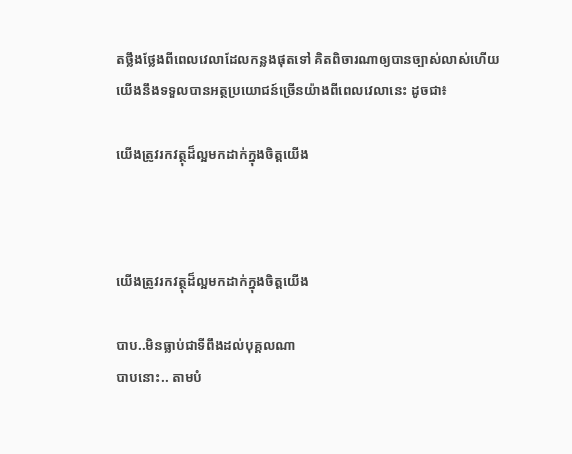តថ្លឹងថ្លែងពីពេលវេលាដែលកន្លងផុតទៅ គិតពិចារណាឲ្យបានច្បាស់លាស់ហើយ យើងនឹងទទួលបានអត្ថប្រយោជន៍ច្រើនយ៉ាងពីពេលវេលានេះ ដូចជា៖

យើងត្រូវរកវត្ថុដ៏ល្អមកដាក់ក្នុងចិត្តយើង



យើងត្រូវរកវត្ថុដ៏ល្អមកដាក់ក្នុងចិត្តយើង

បាប..មិនធ្លាប់ជាទីពឹងដល់បុគ្គលណា
បាបនោះ.. តាមបំ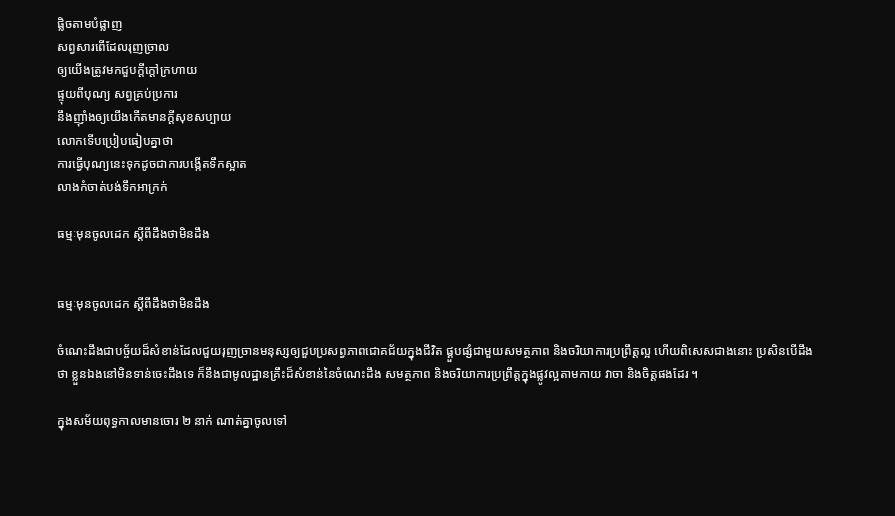ផ្លិចតាមបំផ្លាញ
សព្វសារពើដែលរុញច្រាល
ឲ្យយើងត្រូវមកជួបក្ដីក្ដៅក្រហាយ
ផ្ទុយពីបុណ្យ សព្វគ្រប់ប្រការ
នឹងញ៉ាំងឲ្យយើងកើតមានក្ដីសុខសប្បាយ
លោកទើបប្រៀបធៀបគ្នាថា
ការធ្វើបុណ្យនេះទុកដូចជាការបង្កើតទឹកស្អាត
លាងកំចាត់បង់ទឹកអាក្រក់

ធម្មៈមុនចូលដេក ស្តីពីដឹងថាមិនដឹង


ធម្មៈមុនចូលដេក ស្តីពីដឹងថាមិនដឹង

ចំណេះដឹងជាបច្ច័យដ៏សំខាន់ដែលជួយរុញច្រានមនុស្សឲ្យជួបប្រសព្វភាពជោគជ័យក្នុងជីវិត ផ្គួបផ្សំជាមួយសមត្ថភាព និងចរិយាការប្រព្រឹត្តល្អ ហើយពិសេសជាងនោះ ប្រសិនបើដឹងថា ខ្លួនឯងនៅមិនទាន់ចេះដឹងទេ ក៏នឹងជាមូលដ្ឋានគ្រឹះដ៏សំខាន់នៃចំណេះដឹង សមត្ថភាព និងចរិយាការប្រព្រឹត្តក្នុងផ្លូវល្អតាមកាយ វាចា និងចិត្តផងដែរ ។

ក្នុងសម័យពុទ្ធកាលមានចោរ ២ នាក់ ណាត់គ្នាចូលទៅ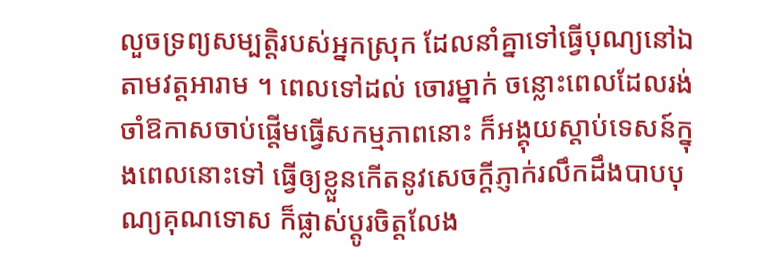លួចទ្រព្យសម្បត្តិរបស់អ្នកស្រុក ដែលនាំគ្នាទៅធ្វើបុណ្យនៅឯតាមវត្តអារាម ។ ពេលទៅដល់ ចោរម្នាក់ ចន្លោះពេលដែលរង់ចាំឱកាសចាប់ផ្ដើមធ្វើសកម្មភាពនោះ ក៏អង្គុយស្ដាប់ទេសន៍ក្នុងពេលនោះទៅ ធ្វើឲ្យខ្លួនកើតនូវសេចក្ដីភ្ញាក់រលឹកដឹងបាបបុណ្យគុណទោស ក៏ផ្លាស់ប្ដូរចិត្តលែង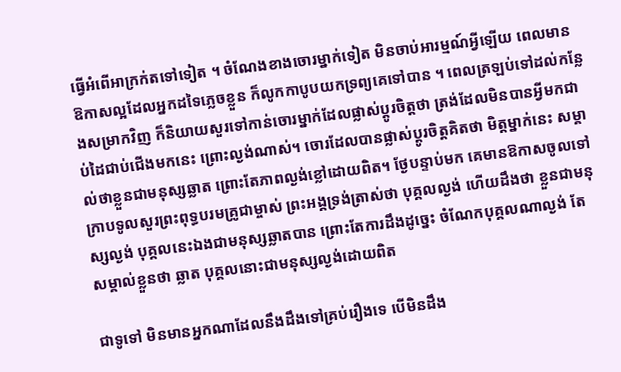ធ្វើអំពើអាក្រក់តទៅទៀត ។ ចំណែងខាងចោរម្នាក់ទៀត មិនចាប់អារម្មណ៍អ្វីឡើយ ពេលមានឱកាសល្អដែលអ្នកដទៃភ្លេចខ្លួន ក៏លូកកាបូបយកទ្រព្យគេទៅបាន ។ ពេលត្រឡប់ទៅដល់កន្លែងសម្រាកវិញ ក៏និយាយសួរទៅកាន់ចោរម្នាក់ដែលផ្លាស់ប្ដូរចិត្តថា ត្រង់ដែលមិនបានអ្វីមកជាប់ដៃជាប់ជើងមកនេះ ព្រោះល្ងង់ណាស់។ ចោរដែលបានផ្លាស់ប្តូរចិត្តគិតថា មិត្តម្នាក់នេះ សម្គាល់ថាខ្លួនជាមនុស្សឆ្លាត ព្រោះតែភាពល្ងង់ខ្លៅដោយពិត។ ថ្ងែបន្ទាប់មក គេមានឱកាសចូលទៅក្រាបទូលសួរព្រះពុទ្ធបរមគ្រូជាម្ចាស់ ព្រះអង្គទ្រង់ត្រាស់ថា បុគ្គលល្ងង់ ហើយដឹងថា ខ្លួនជាមនុស្សល្ងង់ បុគ្គលនេះឯងជាមនុស្សឆ្លាតបាន ព្រោះតែការដឹងដូច្នេះ ចំណែកបុគ្គលណាល្ងង់ តែសម្គាល់ខ្លួនថា ឆ្លាត បុគ្គលនោះជាមនុស្សល្ងង់ដោយពិត

ជាទូទៅ មិនមានអ្នកណាដែលនឹងដឹងទៅគ្រប់រឿងទេ បើមិនដឹង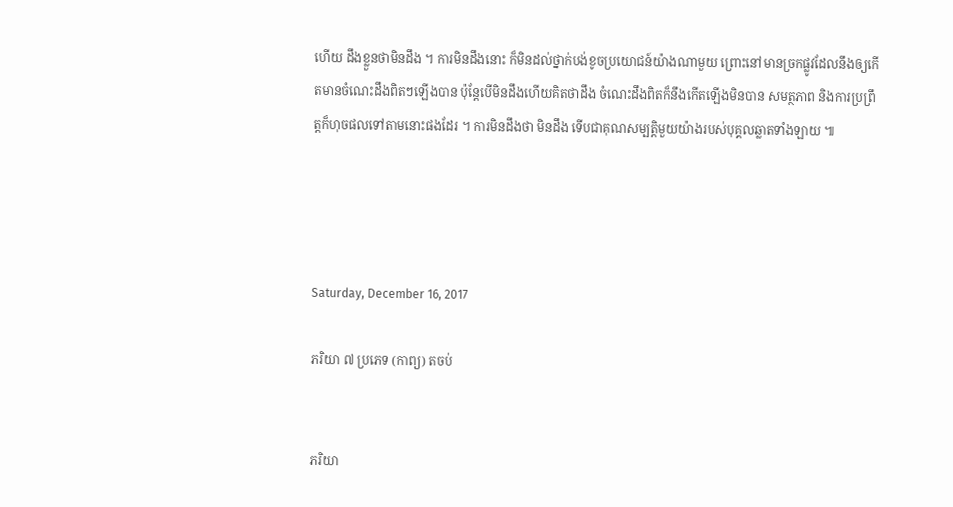ហើយ ដឹងខ្លួនថាមិនដឹង ។ ការមិនដឹងនោះ ក៏មិនដល់ថ្នាក់បង់ខូចប្រយោជន៍យ៉ាងណាមួយ ព្រោះនៅមានច្រកផ្លូវដែលនឹងឲ្យកើតមានចំណេះដឹងពិតៗឡើងបាន ប៉ុន្តែបើមិនដឹងហើយគិតថាដឹង ចំណេះដឹងពិតក៏នឹងកើតឡើងមិនបាន សមត្ថភាព និងការប្រព្រឹត្តក៏ហុចផលទៅតាមនោះផងដែរ ។ ការមិនដឹងថា មិនដឹង ទើបជាគុណសម្បត្តិមួយយ៉ាងរបស់បុគ្គលឆ្លាតទាំងឡាយ ៕




Saturday, December 16, 2017

ភរិយា ៧ ប្រភេទ (កាព្យ) តចប់


ភរិយា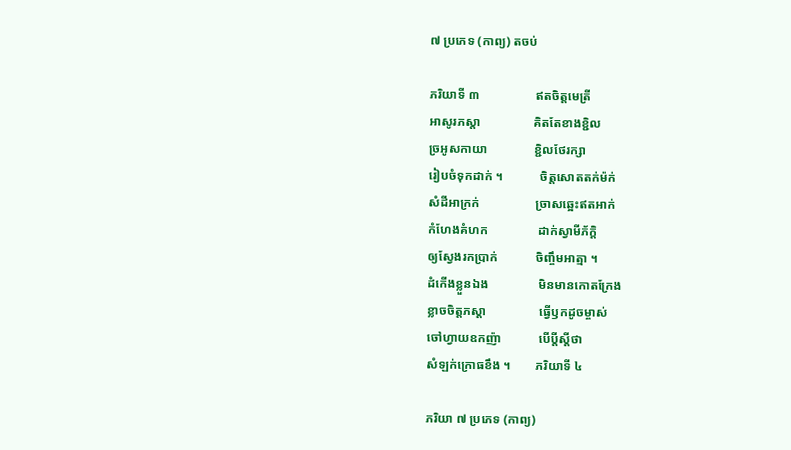៧ ប្រភេទ (កាព្យ) តចប់

ភរិយាទី ៣                  ឥតចិត្តមេត្រី
អាសូរភស្ដា                 គិតតែខាងខ្ជិល
ច្រអូសកាយា               ខ្ជិលថែរក្សា
រៀបចំទុកដាក់ ។            ចិត្តសោតតក់ម៉ក់
សំដីអាក្រក់                  ច្រាសឆ្អេះឥតអាក់
កំហែងគំហក                ដាក់ស្វាមីភ័ក្តិ
ឲ្យស្វែងរកប្រាក់            ចិញ្ចឹមអាត្មា ។
ដំកើងខ្លួនឯង                មិនមានកោតក្រែង
ខ្លាចចិត្តភស្ដា                 ធ្វើឫកដូចម្ចាស់
ចៅហ្វាយឧកញ៉ា            បើប្ដីស្ដីថា
សំឡក់ក្រោធខឹង ។        ភរិយាទី ៤

ភរិយា ៧ ប្រភេទ (កាព្យ)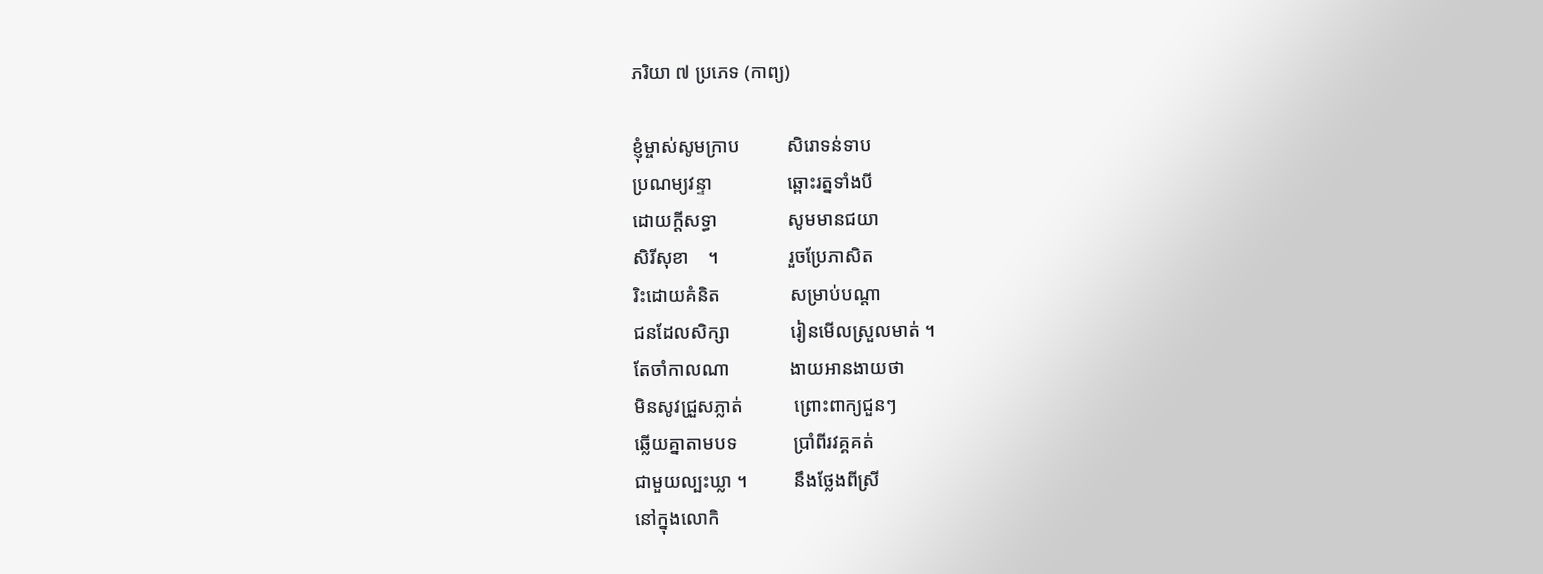ភរិយា ៧ ប្រភេទ (កាព្យ)

ខ្ញុំម្ចាស់សូមក្រាប          សិរោទន់ទាប
ប្រណម្យវន្ទា                ឆ្ពោះរត្នទាំងបី
ដោយក្ដីសទ្ធា               សូមមានជយា
សិរីសុខា    ។               រួចប្រែភាសិត
រិះដោយគំនិត               សម្រាប់បណ្ដា
ជនដែលសិក្សា             រៀនមើលស្រួលមាត់ ។
តែចាំកាលណា             ងាយអានងាយថា
មិនសូវជ្រួសភ្លាត់           ព្រោះពាក្យជួនៗ
ឆ្លើយគ្នាតាមបទ            ប្រាំពីរវគ្គគត់
ជាមួយល្បះឃ្លា ។          នឹងថ្លែងពីស្រី
នៅក្នុងលោកិ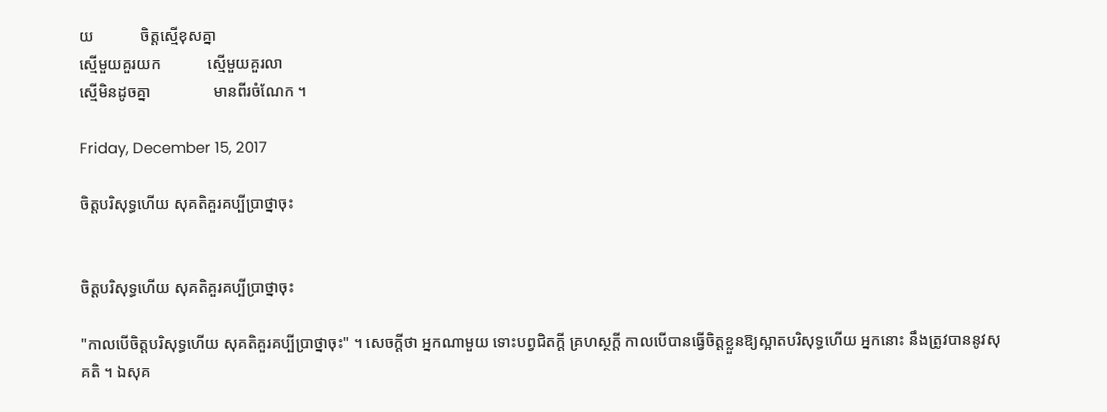យ            ចិត្តស្មើខុសគ្នា
ស្មើមួយគួរយក            ស្មើមួយគួរលា
ស្មើមិនដូចគ្នា                មានពីរចំណែក ។

Friday, December 15, 2017

ចិត្តបរិសុទ្ធហើយ សុគតិគួរគប្បីប្រាថ្នាចុះ


ចិត្តបរិសុទ្ធហើយ សុគតិគួរគប្បីប្រាថ្នាចុះ

"កាលបើចិត្តបរិសុទ្ធហើយ សុគតិគួរគប្បីប្រាថ្នាចុះ" ។ សេចក្ដីថា អ្នកណាមួយ ទោះបព្វជិតក្ដី គ្រហស្ថក្ដី កាលបើបានធ្វើចិត្តខ្លួនឱ្យស្អាតបរិសុទ្ធហើយ អ្នកនោះ នឹងត្រូវបាននូវសុគតិ ។ ឯសុគ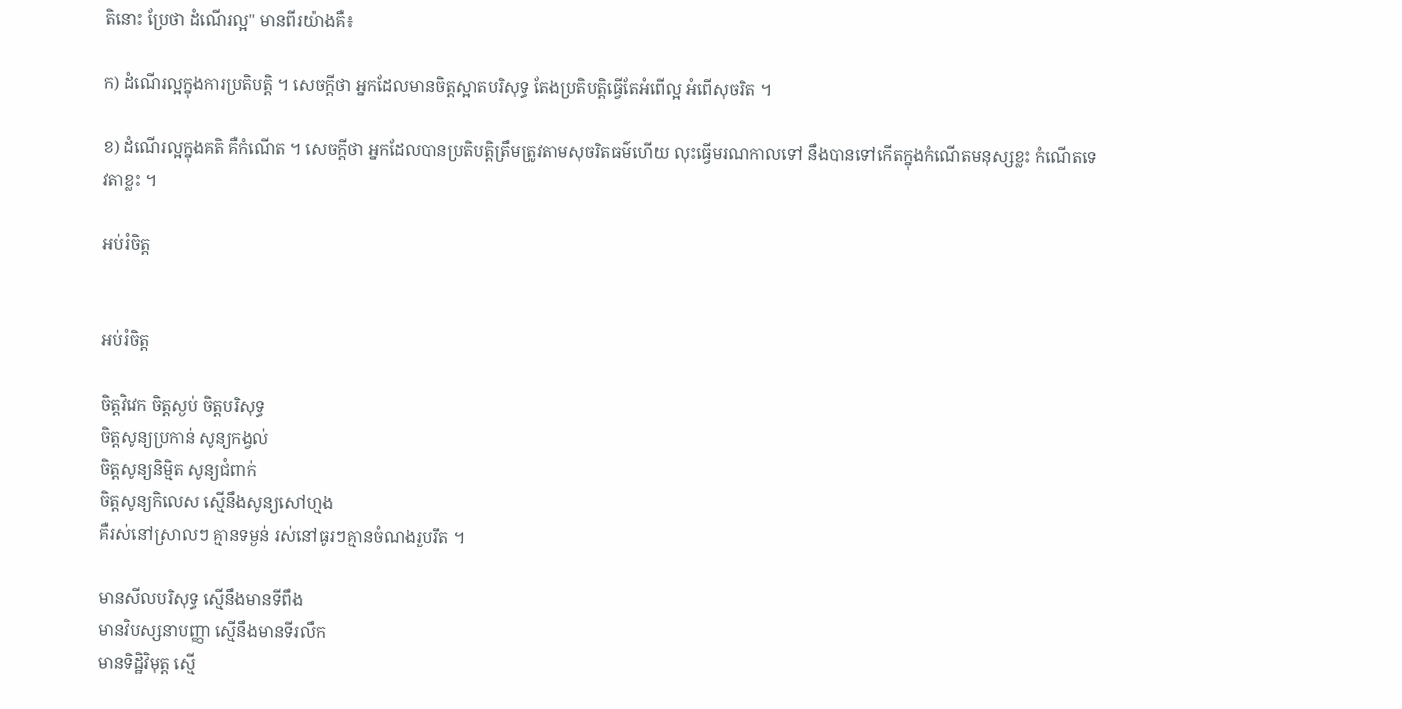តិនោះ ប្រែថា ដំណើរល្អ" មានពីរយ៉ាងគឺ៖

ក) ដំណើរល្អក្នុងការប្រតិបត្តិ ។ សេចក្ដីថា អ្នកដែលមានចិត្តស្អាតបរិសុទ្ធ តែងប្រតិបត្តិធ្វើតែអំពើល្អ អំពើសុចរិត ។

ខ) ដំណើរល្អក្នុងគតិ គឺកំណើត ។ សេចក្ដីថា អ្នកដែលបានប្រតិបត្តិត្រឹមត្រូវតាមសុចរិតធម៌ហើយ លុះធ្វើមរណកាលទៅ នឹងបានទៅកើតក្នុងកំណើតមនុស្សខ្លះ កំណើតទេវតាខ្លះ ។

អប់រំចិត្ត


អប់រំចិត្ត

ចិត្តវិវេក ចិត្តស្ងប់ ចិត្តបរិសុទ្ធ
ចិត្តសូន្យប្រកាន់ សូន្យកង្វល់
ចិត្តសូន្យនិម្មិត សូន្យជំពាក់
ចិត្តសូន្យកិលេស ស្មើនឹងសូន្យសៅហ្មង
គឺរស់នៅស្រាលៗ គ្មានទម្ងន់ រស់នៅធូរៗគ្មានចំណងរួបរឹត ។

មានសីលបរិសុទ្ធ ស្មើនឹងមានទីពឹង
មានវិបស្សនាបញ្ញា ស្មើនឹងមានទីរលឹក
មានទិដ្ឋិវិមុត្ត ស្មើ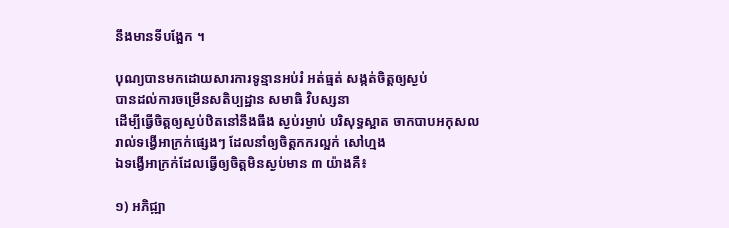នឹងមានទីបង្អែក ។

បុណ្យបានមកដោយសារការទូន្មានអប់រំ អត់ធ្មត់ សង្កត់ចិត្តឲ្យស្ងប់
បានដល់ការចម្រើនសតិប្បដ្ឋាន សមាធិ វិបស្សនា
ដើម្បីធ្វើចិត្តឲ្យស្ងប់ឋិតនៅនឹងធឹង ស្ងប់រម្ងាប់ បរិសុទ្ធស្អាត ចាកបាបអកុសល
រាល់ទង្វើអាក្រក់ផ្សេងៗ ដែលនាំឲ្យចិត្តកករល្អក់ សៅហ្មង
ឯទង្វើអាក្រក់ដែលធ្វើឲ្យចិត្តមិនស្ងប់មាន ៣ យ៉ាងគឺ៖

១) អភិជ្ឍា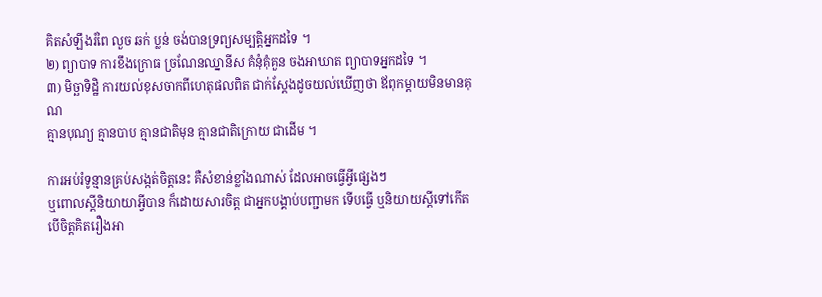គិតសំឡឹងរំពៃ លួច ឆក់ ប្លន់ ចង់បានទ្រព្យសម្បត្តិអ្នកដទៃ ។
២) ព្យាបាទ ការខឹងក្រោធ ច្រណែនឈ្នានីស គំនុំគុំគួន ចងអាឃាត ព្យាបាទអ្នកដទៃ ។
៣) មិច្ឆាទិដ្ឋិ ការយល់ខុសចាកពីហេតុផលពិត ជាក់ស្ដែងដូចយល់ឃើញថា ឪពុកម្ដាយមិនមានគុណ
គ្មានបុណ្យ គ្មានបាប គ្មានជាតិមុន គ្មានជាតិក្រោយ ជាដើម ។

ការអប់រំទូន្មានគ្រប់សង្កត់ចិត្តនេះ គឺសំខាន់ខ្លាំងណាស់ ដែលអាចធ្វើអ្វីផ្សេងៗ
ឬពោលស្ដីនិយាយាអ្វីបាន ក៏ដោយសារចិត្ត ជាអ្នកបង្គាប់បញ្ជាមក ទើបធ្វើ ឬនិយាយស្ដីទៅកើត
បើចិត្តគិតរឿងអា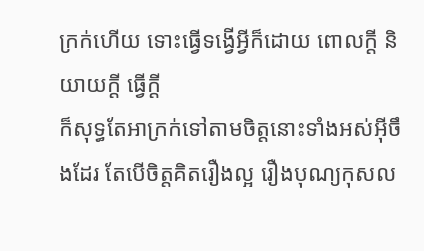ក្រក់ហើយ ទោះធ្វើទង្វើអ្វីក៏ដោយ ពោលក្ដី និយាយក្ដី ធ្វើក្ដី
ក៏សុទ្ធតែអាក្រក់ទៅតាមចិត្តនោះទាំងអស់អ៊ីចឹងដែរ តែបើចិត្តគិតរឿងល្អ រឿងបុណ្យកុសល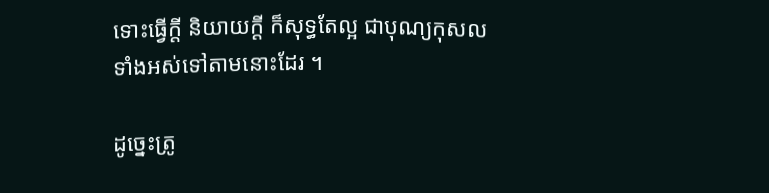ទោះធ្វើក្ដី និយាយក្ដី ក៏សុទ្ធតែល្អ ជាបុណ្យកុសលទាំងអស់ទៅតាមនោះដែរ ។

ដូច្នេះត្រូ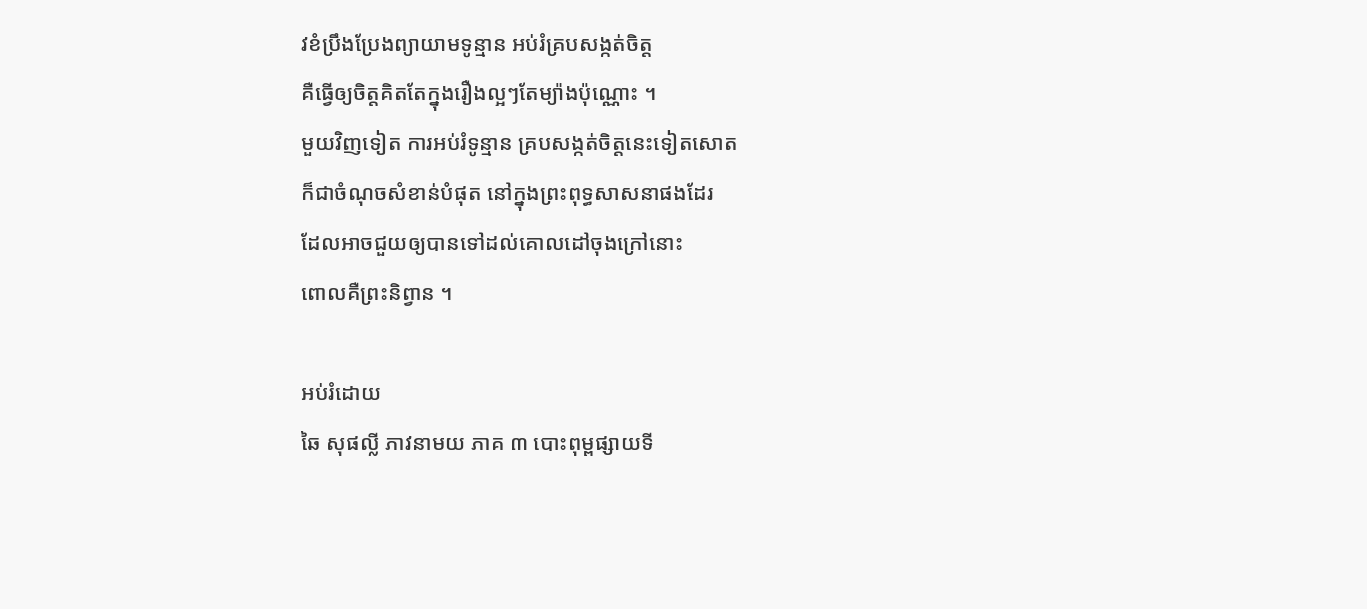វខំប្រឹងប្រែងព្យាយាមទូន្មាន អប់រំគ្របសង្កត់ចិត្ត
គឺធ្វើឲ្យចិត្តគិតតែក្នុងរឿងល្អៗតែម្យ៉ាងប៉ុណ្ណោះ ។
មួយវិញទៀត ការអប់រំទូន្មាន គ្របសង្កត់ចិត្តនេះទៀតសោត
ក៏ជាចំណុចសំខាន់បំផុត នៅក្នុងព្រះពុទ្ធសាសនាផងដែរ
ដែលអាចជួយឲ្យបានទៅដល់គោលដៅចុងក្រៅនោះ
ពោលគឺព្រះនិព្វាន ។

អប់រំដោយ
ឆៃ សុផល្លី ភាវនាមយ ភាគ ៣ បោះពុម្ពផ្សាយទី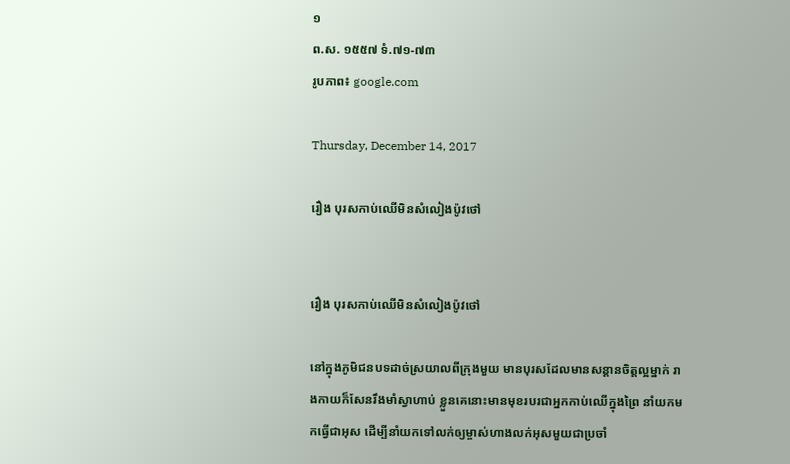១
ព.ស. ១៥៥៧ ទំ.៧១-៧៣
រូបភាព៖ google.com

Thursday, December 14, 2017

រឿង បុរសកាប់ឈើមិនសំលៀងប៉ូវថៅ


រឿង បុរសកាប់ឈើមិនសំលៀងប៉ូវថៅ

នៅក្នុងភូមិជនបទដាច់ស្រយាលពីក្រុងមួយ មានបុរសដែលមានសន្ដានចិត្តល្អម្នាក់ រាងកាយក៏សែនរឹងមាំស្វាហាប់ ខ្លួនគេនោះមានមុខរបរជាអ្នកកាប់ឈើក្នុងព្រៃ នាំយកមកធ្វើជាអុស ដើម្បីនាំយកទៅលក់ឲ្យម្ចាស់ហាងលក់អុសមួយជាប្រចាំ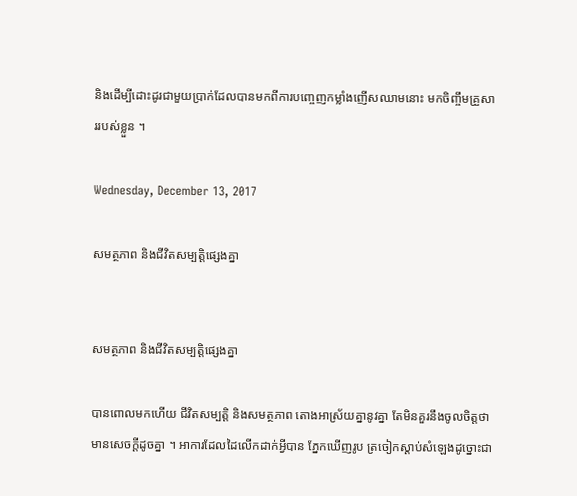និងដើម្បីដោះដូរជាមួយប្រាក់ដែលបានមកពីការបញ្ចេញកម្លាំងញើសឈាមនោះ មកចិញ្ចឹមគ្រួសាររបស់ខ្លួន ។

Wednesday, December 13, 2017

សមត្ថភាព និងជីវិតសម្បត្តិផ្សេងគ្នា


សមត្ថភាព និងជីវិតសម្បត្តិផ្សេងគ្នា

បានពោលមកហើយ ជីវិតសម្បត្តិ និងសមត្ថភាព តោងអាស្រ័យគ្នានូវគ្នា តែមិនគួរនឹងចូលចិត្តថា មានសេចក្ដីដូចគ្នា ។ អាការដែលដៃលើកដាក់អ្វីបាន ភ្នែកឃើញរូប ត្រចៀកស្ដាប់សំឡេងដូច្នោះជា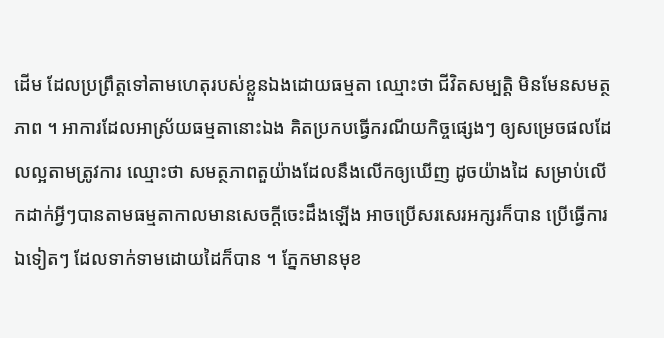ដើម ដែលប្រព្រឹត្តទៅតាមហេតុរបស់ខ្លួនឯងដោយធម្មតា ឈ្មោះថា ជីវិតសម្បត្តិ មិនមែនសមត្ថភាព ។ អាការដែលអាស្រ័យធម្មតានោះឯង គិតប្រកបធ្វើករណីយកិច្ចផ្សេងៗ ឲ្យសម្រេចផលដែលល្អតាមត្រូវការ ឈ្មោះថា សមត្ថភាពតួយ៉ាងដែលនឹងលើកឲ្យឃើញ ដូចយ៉ាងដៃ សម្រាប់លើកដាក់អ្វីៗបានតាមធម្មតាកាលមានសេចក្ដីចេះដឹងឡើង អាចប្រើសរសេរអក្សរក៏បាន ប្រើធ្វើការឯទៀតៗ ដែលទាក់ទាមដោយដៃក៏បាន ។ ភ្នែកមានមុខ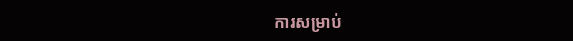ការសម្រាប់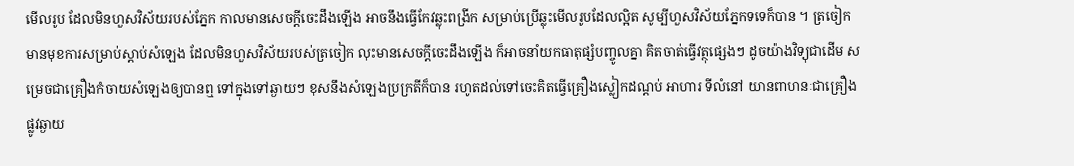មើលរូប ដែលមិនហួសវិស័យរបស់ភ្នែក កាលមានសេចក្ដីចេះដឹងឡើង អាចនឹងធ្វើកែវឆ្លុះពង្រីក សម្រាប់ប្រើឆ្លុះមើលរូបដែលល្អិត សូម្បីហួសវិស័យភ្នែកទទេក៏បាន ។ ត្រចៀកមានមុខការសម្រាប់ស្ដាប់សំឡេង ដែលមិនហួសវិស័យរបស់ត្រចៀក លុះមានសេចក្ដីចេះដឹងឡើង ក៏អាចនាំយកធាតុផ្សំបញ្ចូលគ្នា គិតចាត់ធ្វើវត្ថុផ្សេងៗ ដូចយ៉ាងវិទ្យុជាដើម សម្រេចជាគ្រឿងកំចាយសំឡេងឲ្យបានឮ ទៅក្នុងទៅឆ្ងាយៗ ខុសនឹងសំឡេងប្រក្រតីក៏បាន រហូតដល់ទៅចេះគិតធ្វើគ្រឿងស្លៀកដណ្ដប់ អាហារ ទីលំនៅ យានពាហនៈជាគ្រឿងផ្លូវឆ្ងាយ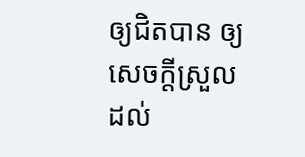ឲ្យជិតបាន ឲ្យសេចក្ដីស្រួលដល់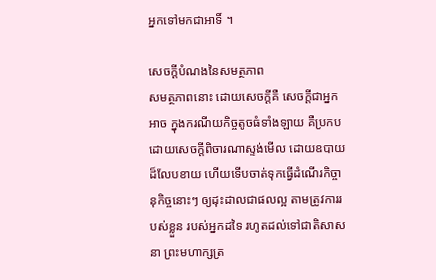អ្នកទៅមកជាអាទិ៍ ។

សេចក្ដីបំណងនៃសមត្ថភាព
សមត្ថភាពនោះ ដោយសេចក្ដីគឺ សេចក្ដីជាអ្នកអាច ក្នុងករណីយកិច្ចតូចធំទាំងឡាយ គឺប្រកបដោយសេចក្ដីពិចារណាស្ទង់មើល ដោយឧបាយដ៏លែបខាយ ហើយទើបចាត់ទុកធ្វើដំណើរកិច្ចានុកិច្ចនោះៗ ឲ្យដុះដាលជាផលល្អ តាមត្រូវការរបស់ខ្លួន របស់អ្នកដទៃ រហូតដល់ទៅជាតិសាសនា ព្រះមហាក្សត្រ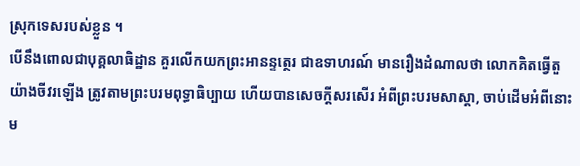ស្រុកទេសរបស់ខ្លួន ។
បើនឹងពោលជាបុគ្គលាធិដ្ឋាន គួរលើកយកព្រះអានន្ទត្ថេរ ជាឧទាហរណ៍ មានរឿងដំណាលថា លោកគិតធ្វើតួយ៉ាងចីវរឡើង ត្រូវតាមព្រះបរមពុទ្ធាធិប្បាយ ហើយបានសេចក្ដីសរសើរ អំពីព្រះបរមសាស្ដា, ចាប់ដើមអំពីនោះម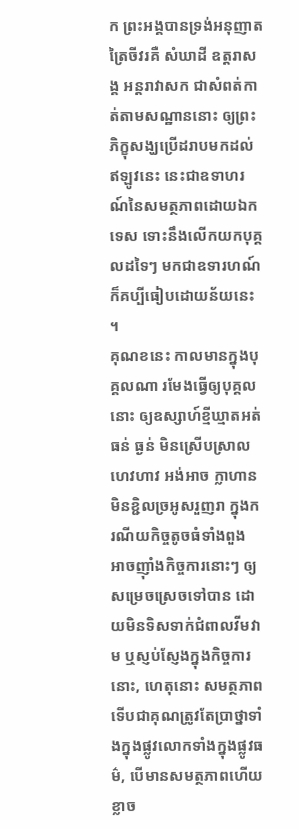ក ព្រះអង្គបានទ្រង់អនុញាតត្រៃចីវរគឺ សំឃាដី ឧត្តរាសង្គ អន្តរាវាសក ជាសំពត់កាត់តាមសណ្ឋាននោះ ឲ្យព្រះភិក្ខុសង្ឃប្រើដរាបមកដល់ឥឡូវនេះ នេះជាឧទាហរណ៍នៃសមត្ថភាពដោយឯកទេស ទោះនឹងលើកយកបុគ្គលដទៃៗ មកជាឧទារហណ៍ ក៏គប្បីធៀបដោយន័យនេះ ។
គុណខនេះ កាលមានក្នុងបុគ្គលណា រមែងធ្វើឲ្យបុគ្គលនោះ ឲ្យឧស្សាហ៍ខ្មីឃ្មាតអត់ធន់ ធ្ងន់ មិនស្រើបស្រាលហេវហាវ អង់អាច ក្លាហាន មិនខ្ជិលច្រអូសរួញរា ក្នុងករណីយកិច្ចតូចធំទាំងពួង អាចញ៉ាំងកិច្ចការនោះៗ ឲ្យសម្រេចស្រេចទៅបាន ដោយមិនទិសទាក់ជំពាលវីមវាម ឬស្ញប់ស្ញែងក្នុងកិច្ចការនោះ, ហេតុនោះ សមត្ថភាព ទើបជាគុណត្រូវតែប្រាថ្នាទាំងក្នុងផ្លូវលោកទាំងក្នុងផ្លូវធម៌, បើមានសមត្ថភាពហើយ ខ្លាច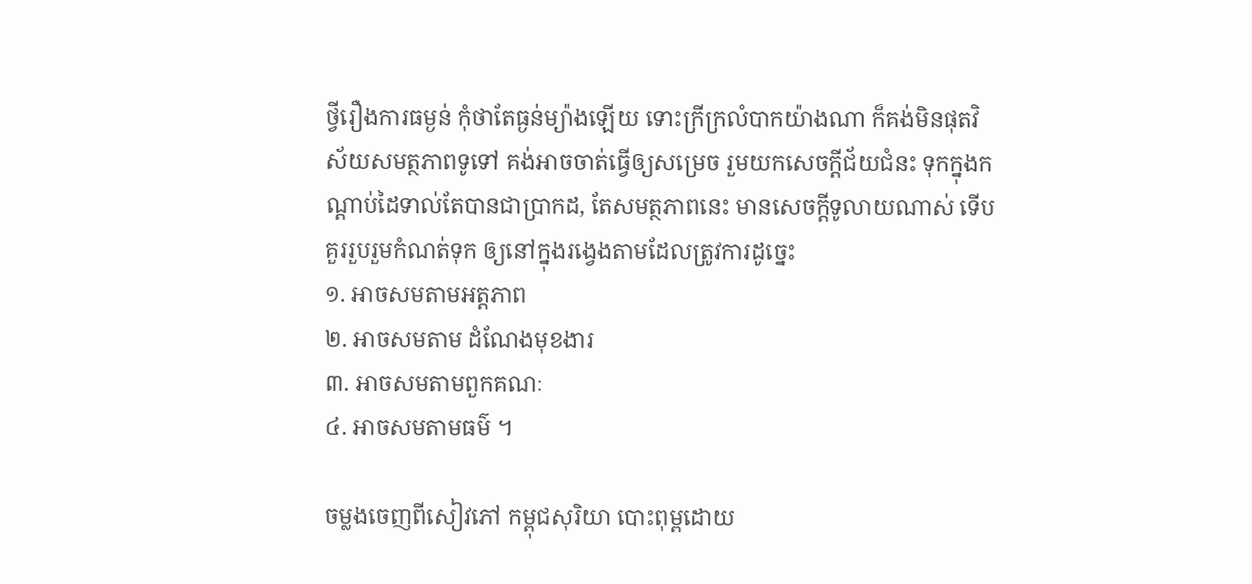ថ្វីរឿងការធម្ងន់ កុំថាតែធ្ងន់ម្យ៉ាងឡើយ ទោះក្រីក្រលំបាកយ៉ាងណា ក៏គង់មិនផុតវិស័យសមត្ថភាពទូទៅ គង់អាចចាត់ធ្វើឲ្យសម្រេច រួមយកសេចក្ដីជ័យជំនះ ទុកក្នុងកណ្ដាប់ដៃទាល់តែបានជាប្រាកដ, តែសមត្ថភាពនេះ មានសេចក្ដីទូលាយណាស់ ទើបគួររួបរួមកំណត់ទុក ឲ្យនៅក្នុងរង្វេងតាមដែលត្រូវការដូច្នេះ
១. អាចសមតាមអត្តភាព
២. អាចសមតាម ដំណែងមុខងារ
៣. អាចសមតាមពួកគណៈ
៤. អាចសមតាមធម៌ ។

ចម្លងចេញពីសៀវភៅ កម្ពុជសុរិយា បោះពុម្ពដោយ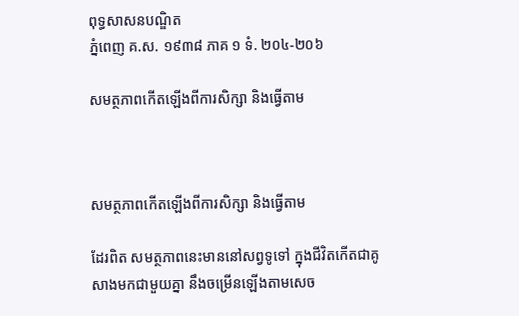ពុទ្ធសាសនបណ្ឌិត
ភ្នំពេញ គ.ស. ១៩៣៨ ភាគ ១ ទំ. ២០៤-២០៦

សមត្ថភាពកើតឡើងពីការសិក្សា និងធ្វើតាម



សមត្ថភាពកើតឡើងពីការសិក្សា និងធ្វើតាម

ដែរពិត សមត្ថភាពនេះមាននៅសព្វទូទៅ ក្នុងជីវិតកើតជាគូសាងមកជាមួយគ្នា នឹងចម្រើនឡើងតាមសេច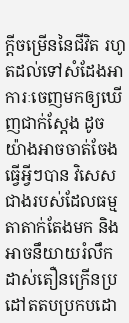ក្ដីចម្រើននៃជីវិត រហូតដល់ទៅសំដែងអាការៈចេញមកឲ្យឃើញជាក់ស្ដែង ដូចយ៉ាងអាចចាត់ចែងធ្វើអ្វីៗបាន វិសេសជាងរបស់ដែលធម្មតាតាក់តែងមក និងអាចនឹយាយរំលឹកដាស់តឿនក្រើនប្រដៅតតបប្រកបដោ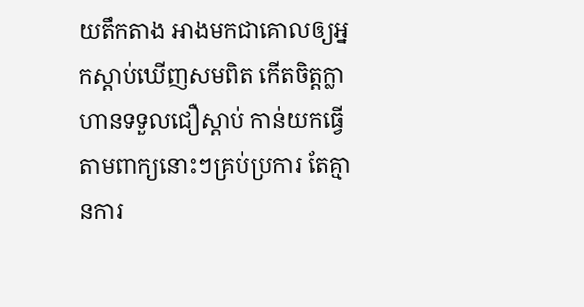យតឹកតាង អាងមកជាគោលឲ្យអ្នកស្ដាប់ឃើញសមពិត កើតចិត្តក្លាហានទទួលជឿស្ដាប់ កាន់យកធ្វើតាមពាក្យនោះៗគ្រប់ប្រការ តែគ្មានការ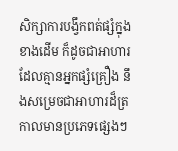សិក្សាការបង្វឹកពត់ផ្សំក្នុងខាងដើម ក៏ដូចជាអាហារដែលគ្មានអ្នកផ្សំគ្រឿង នឹងសម្រេចជាអាហារដ៏ត្រកាលមានប្រភេទផ្សេងៗ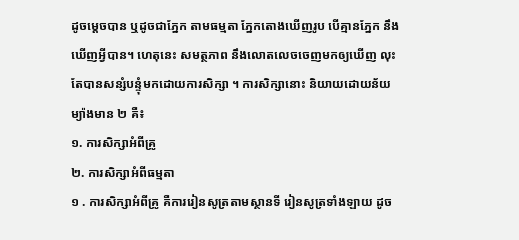ដូចម្ដេចបាន ឬដូចជាភ្នែក តាមធម្មតា ភ្នែកតោងឃើញរូប បើគ្មានភ្នែក នឹងឃើញអ្វីបាន។ ហេតុនេះ សមត្ថភាព នឹងលោតលេចចេញមកឲ្យឃើញ លុះតែបានសន្សំបន្ទុំមកដោយការសិក្សា ។ ការសិក្សានោះ និយាយដោយន័យម្យ៉ាងមាន ២ គឺ៖
១. ការសិក្សាអំពីគ្រូ
២. ការសិក្សាអំពីធម្មតា
១ . ការសិក្សាអំពីគ្រូ គឺការរៀនសូត្រតាមស្ថានទី រៀនសូត្រទាំងឡាយ ដូច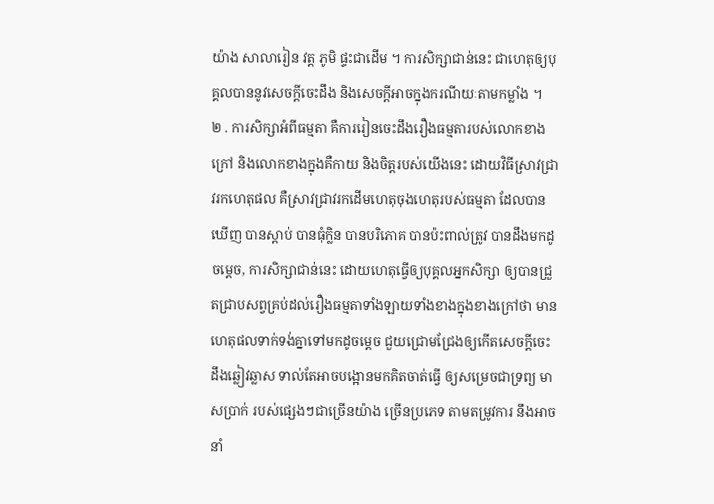យ៉ាង សាលារៀន វត្ត ភូមិ ផ្ទះជាដើម ។ ការសិក្សាជាន់នេះ ជាហេតុឲ្យបុគ្គលបាននូវសេចក្ដីចេះដឹង និងសេចក្ដីអាចក្នុងករណីយៈតាមកម្លាំង ។
២ . ការសិក្សាអំពីធម្មតា គឺការរៀនចេះដឹងរឿងធម្មតារបស់លោកខាងក្រៅ និងលោកខាងក្នុងគឺកាយ និងចិត្តរបស់យើងនេះ ដោយវិធីស្រាវជ្រាវរកហេតុផល គឺស្រាវជ្រាវរកដើមហេតុចុងហេតុរបស់ធម្មតា ដែលបានឃើញ បានស្ដាប់ បានធុំក្លិន បានបរិភោគ បានប៉ះពាល់ត្រូវ បានដឹងមកដូចម្ដេច, ការសិក្សាជាន់នេះ ដោយហេតុធ្វើឲ្យបុគ្គលអ្នកសិក្សា ឲ្យបានជ្រួតជ្រាបសព្វគ្រប់ដល់រឿងធម្មតាទាំងឡាយទាំងខាងក្នុងខាងក្រៅថា មានហេតុផលទាក់ទង់គ្នាទៅមកដូចម្ដេច ជួយជ្រោមជ្រែងឲ្យកើតសេចក្ដីចេះដឹងឆ្លៀវឆ្លាស ទាល់តែអាចបង្អោនមកគិតចាត់ធ្វើ ឲ្យសម្រេចជាទ្រព្យ មាសប្រាក់ របស់ផ្សេងៗជាច្រើនយ៉ាង ច្រើនប្រភេទ តាមតម្រូវការ នឹងអាចនាំ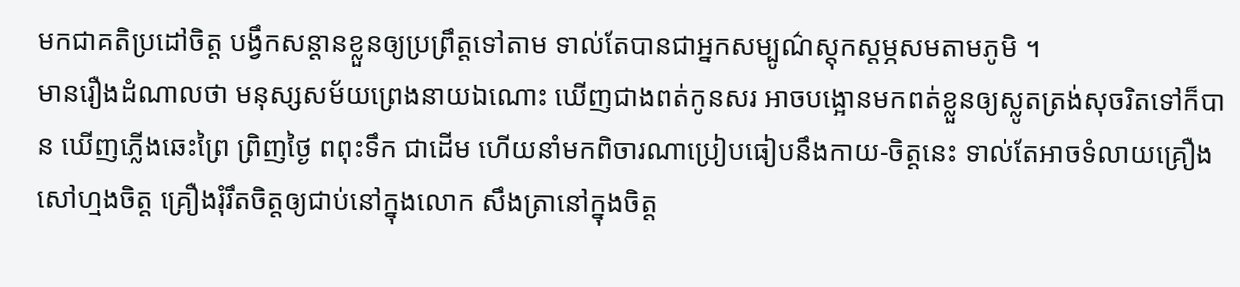មកជាគតិប្រដៅចិត្ត បង្វឹកសន្ដានខ្លួនឲ្យប្រព្រឹត្តទៅតាម ទាល់តែបានជាអ្នកសម្បូណ៌ស្តុកស្ដម្ភសមតាមភូមិ ។
មានរឿងដំណាលថា មនុស្សសម័យព្រេងនាយឯណោះ ឃើញជាងពត់កូនសរ អាចបង្អោនមកពត់ខ្លួនឲ្យស្លូតត្រង់សុចរិតទៅក៏បាន ឃើញភ្លើងឆេះព្រៃ ព្រិញថ្ងៃ ពពុះទឹក ជាដើម ហើយនាំមកពិចារណាប្រៀបធៀបនឹងកាយ-ចិត្តនេះ ទាល់តែអាចទំលាយគ្រឿងសៅហ្មងចិត្ត គ្រឿងរុំរឹតចិត្តឲ្យជាប់នៅក្នុងលោក សឹងត្រានៅក្នុងចិត្ត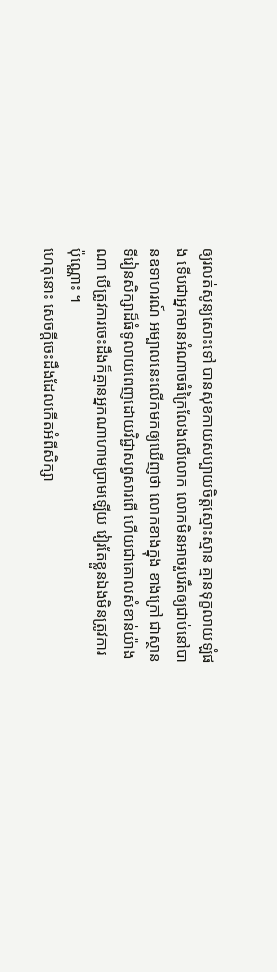ឲ្យរលត់សូន្យសោះទៅ បានសុខកាយសប្បាយចិត្តស្មោះស្មាន គ្មានទុក្ខលាយឡំផង ទើបជាអ្នកមានអំណាចធំក្រៃលែងលើលោក លោកមិនអាចរួបរឹតឲ្យជាប់នៅបានឧទាហរណ៍ អម្បាលនេះលើកមកឲ្យឃើញថា លោកខាងក្នុង ខាងក្រៅ ជាស្ថានទីរៀនសិក្សាដ៏ធំទូលាយពេញដោយវិជ្ជាសព្វសារពើ ហើយជាគោលសំខាន់យ៉ាងណា បើត្រូវការចេះដឹងក៏គ្មានអ្នកណាហាមប្រាមឡើយ វៀរតែខ្លួនឯងមិនត្រូវការប៉ុណ្ណោះ ។
ហេតុនោះ សេចក្ដីចេះដឹងដែលកើតអំពីសិក្សា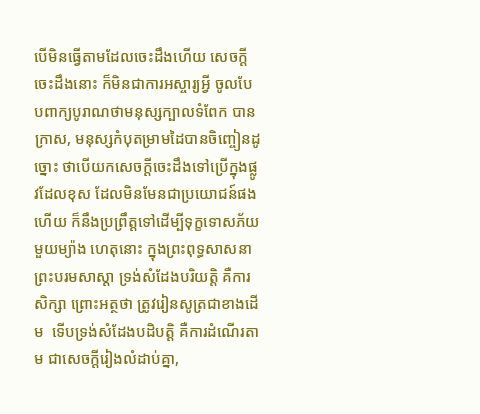បើមិនធ្វើតាមដែលចេះដឹងហើយ សេចក្ដីចេះដឹងនោះ ក៏មិនជាការអស្ចារ្យអ្វី ចូលបែបពាក្យបូរាណថាមនុស្សក្បាលទំពែក បានក្រាស, មនុស្សកំបុតម្រាមដៃបានចិញ្ចៀនដូច្នោះ ថាបើយកសេចក្ដីចេះដឹងទៅប្រើក្នុងផ្លូវដែលខុស ដែលមិនមែនជាប្រយោជន៍ផងហើយ ក៏នឹងប្រព្រឹត្តទៅដើម្បីទុក្ខទោសភ័យមួយម្យ៉ាង ហេតុនោះ ក្នុងព្រះពុទ្ធសាសនា ព្រះបរមសាស្ដា ទ្រង់សំដែងបរិយត្តិ គឺការសិក្សា ព្រោះអត្ថថា ត្រូវរៀនសូត្រជាខាងដើម  ទើបទ្រង់សំដែងបដិបត្តិ គឺការដំណើរតាម ជាសេចក្ដីរៀងលំដាប់គ្នា,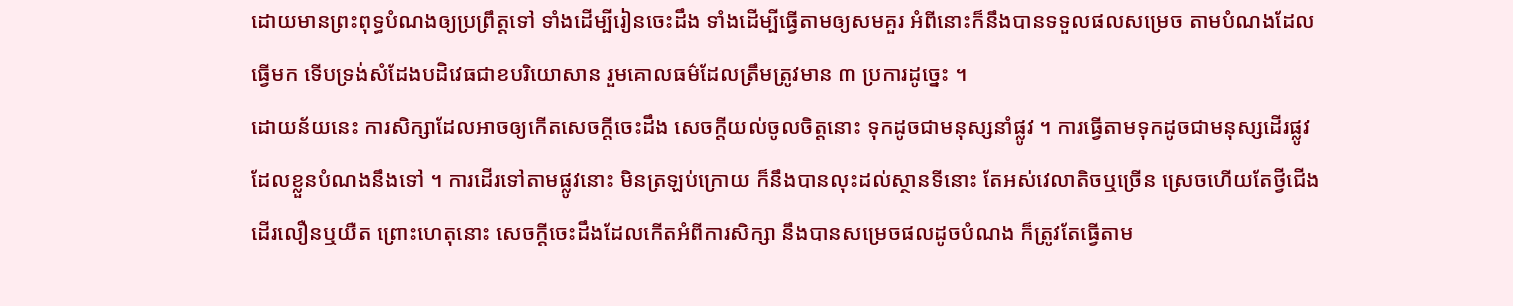ដោយមានព្រះពុទ្ធបំណងឲ្យប្រព្រឹត្តទៅ ទាំងដើម្បីរៀនចេះដឹង ទាំងដើម្បីធ្វើតាមឲ្យសមគួរ អំពីនោះក៏នឹងបានទទួលផលសម្រេច តាមបំណងដែលធ្វើមក ទើបទ្រង់សំដែងបដិវេធជាខបរិយោសាន រួមគោលធម៌ដែលត្រឹមត្រូវមាន ៣ ប្រការដូច្នេះ ។
ដោយន័យនេះ ការសិក្សាដែលអាចឲ្យកើតសេចក្ដីចេះដឹង សេចក្ដីយល់ចូលចិត្តនោះ ទុកដូចជាមនុស្សនាំផ្លូវ ។ ការធ្វើតាមទុកដូចជាមនុស្សដើរផ្លូវ ដែលខ្លួនបំណងនឹងទៅ ។ ការដើរទៅតាមផ្លូវនោះ មិនត្រឡប់ក្រោយ ក៏នឹងបានលុះដល់ស្ថានទីនោះ តែអស់វេលាតិចឬច្រើន ស្រេចហើយតែថ្វីជើងដើរលឿនឬយឺត ព្រោះហេតុនោះ សេចក្ដីចេះដឹងដែលកើតអំពីការសិក្សា នឹងបានសម្រេចផលដូចបំណង ក៏ត្រូវតែធ្វើតាម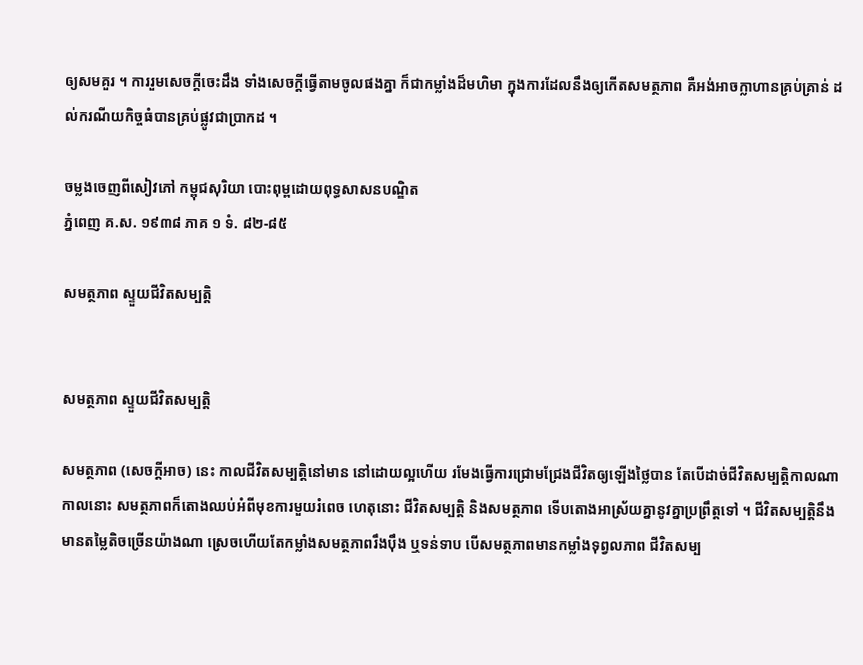ឲ្យសមគួរ ។ ការរួមសេចក្ដីចេះដឹង ទាំងសេចក្ដីធ្វើតាមចូលផងគ្នា ក៏ជាកម្លាំងដ៏មហិមា ក្នុងការដែលនឹងឲ្យកើតសមត្ថភាព គឺអង់អាចក្លាហានគ្រប់គ្រាន់ ដល់ករណីយកិច្ចធំបានគ្រប់ផ្លូវជាប្រាកដ ។

ចម្លងចេញពីសៀវភៅ កម្ពុជសុរិយា បោះពុម្ពដោយពុទ្ធសាសនបណ្ឌិត
ភ្នំពេញ គ.ស. ១៩៣៨ ភាគ ១ ទំ. ៨២-៨៥

សមត្ថភាព ស្ទួយជីវិតសម្បត្តិ


សមត្ថភាព ស្ទួយជីវិតសម្បត្តិ

សមត្ថភាព (សេចក្ដីអាច) នេះ កាលជីវិតសម្បត្តិនៅមាន នៅដោយល្អហើយ រមែងធ្វើការជ្រោមជ្រែងជីវិតឲ្យឡើងថ្លៃបាន តែបើដាច់ជីវិតសម្បត្តិកាលណា កាលនោះ សមត្ថភាពក៏តោងឈប់អំពីមុខការមួយរំពេច ហេតុនោះ ជីវិតសម្បត្តិ និងសមត្ថភាព ទើបតោងអាស្រ័យគ្នានូវគ្នាប្រព្រឹត្តទៅ ។ ជីវិតសម្បត្តិនឹងមានតម្លៃតិចច្រើនយ៉ាងណា ស្រេចហើយតែកម្លាំងសមត្ថភាពរឹងប៉ឹង ឬទន់ទាប បើសមត្ថភាពមានកម្លាំងទុព្វលភាព ជីវិតសម្ប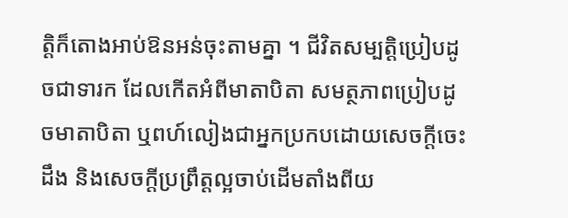ត្តិក៏តោងអាប់ឱនអន់ចុះតាមគ្នា ។ ជីវិតសម្បត្តិប្រៀបដូចជាទារក ដែលកើតអំពីមាតាបិតា សមត្ថភាពប្រៀបដូចមាតាបិតា ឬពហ៍លៀងជាអ្នកប្រកបដោយសេចក្ដីចេះដឹង និងសេចក្ដីប្រព្រឹត្តល្អចាប់ដើមតាំងពីយ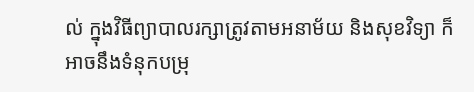ល់ ក្នុងវិធីព្យាបាលរក្សាត្រូវតាមអនាម័យ និងសុខវិទ្យា ក៏អាចនឹងទំនុកបម្រុ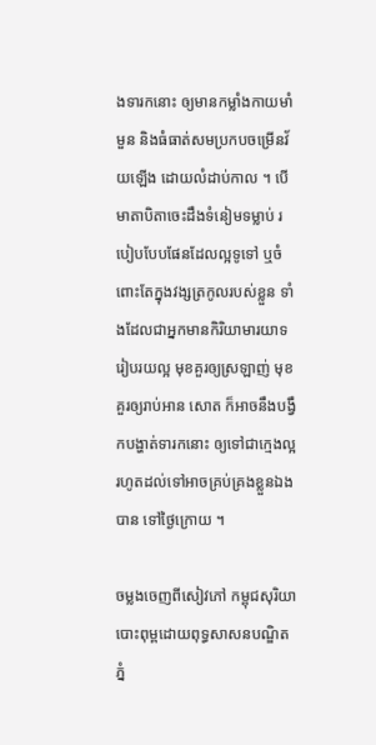ងទារកនោះ ឲ្យមានកម្លាំងកាយមាំមួន និងធំធាត់សមប្រកបចម្រើនវ័យឡើង ដោយលំដាប់កាល ។ បើមាតាបិតាចេះដឹងទំនៀមទម្លាប់ របៀបបែបផែនដែលល្អទូទៅ ឬចំពោះតែក្នុងវង្សត្រកូលរបស់ខ្លួន ទាំងដែលជាអ្នកមានកិរិយាមារយាទរៀបរយល្អ មុខគួរឲ្យស្រឡាញ់ មុខគួរឲ្យរាប់អាន សោត ក៏អាចនឹងបង្វឹកបង្ហាត់ទារកនោះ ឲ្យទៅជាក្មេងល្អ រហូតដល់ទៅអាចគ្រប់គ្រងខ្លួនឯងបាន ទៅថ្ងៃក្រោយ ។

ចម្លងចេញពីសៀវភៅ កម្ពុជសុរិយា បោះពុម្ពដោយពុទ្ធសាសនបណ្ឌិត
ភ្នំ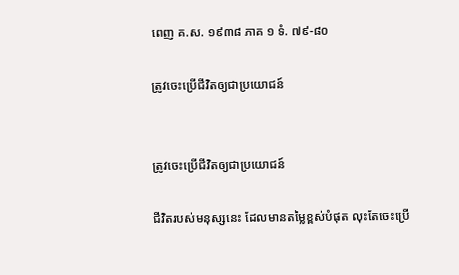ពេញ គ.ស. ១៩៣៨ ភាគ ១ ទំ. ៧៩-៨០

ត្រូវចេះប្រើជីវិតឲ្យជាប្រយោជន៍


ត្រូវចេះប្រើជីវិតឲ្យជាប្រយោជន៍

ជីវិតរបស់មនុស្សនេះ ដែលមានតម្លៃខ្ពស់បំផុត លុះតែចេះប្រើ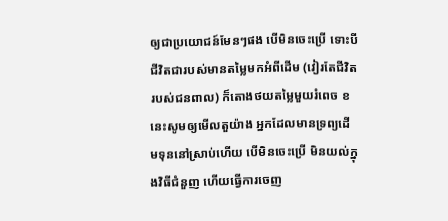ឲ្យជាប្រយោជន៍មែនៗផង បើមិនចេះប្រើ ទោះបីជីវិតជារបស់មានតម្លៃមកអំពីដើម (វៀរតែជីវិតរបស់ជនពាល) ក៏តោងថយតម្លៃមួយរំពេច ខនេះសូមឲ្យមើលតួយ៉ាង អ្នកដែលមានទ្រព្យដើមទុននៅស្រាប់ហើយ បើមិនចេះប្រើ មិនយល់ក្នុងវិធីជំនួញ ហើយធ្វើការចេញ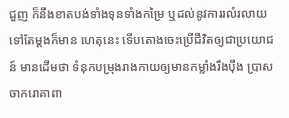ជួញ ក៏នឹងខាតបង់ទាំងទុនទាំងកម្រៃ ឬដល់នូវការរលំរលាយទៅតែម្ដងក៏មាន ហេតុនេះ ទើបតោងចេះប្រើជីវិតឲ្យជាប្រយោជន៍ មានដើមថា ទំនុកបម្រុងរាងកាយឲ្យមានកម្លាំងរឹងប៉ឹង ប្រាសចាករោគាពា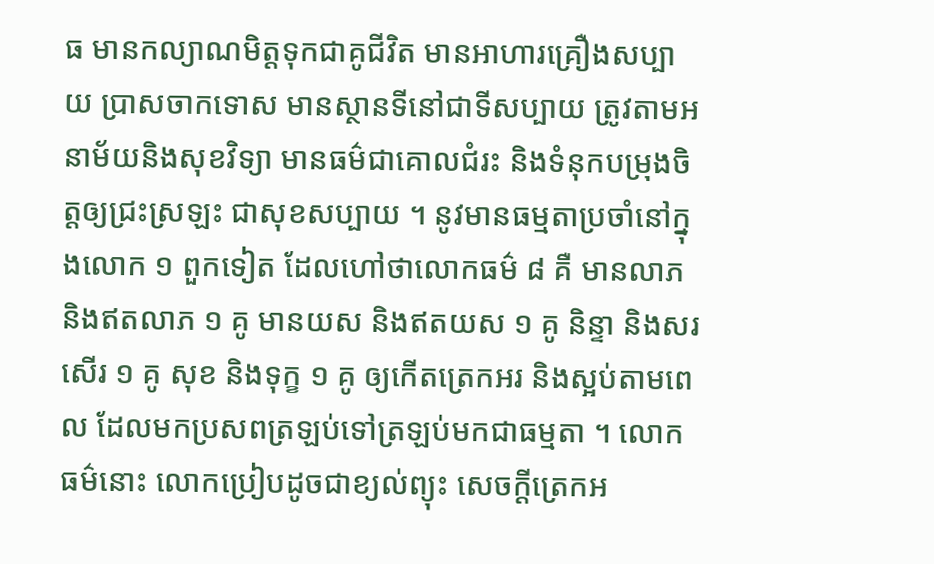ធ មានកល្យាណមិត្តទុកជាគូជីវិត មានអាហារគ្រឿងសប្បាយ ប្រាសចាកទោស មានស្ថានទីនៅជាទីសប្បាយ ត្រូវតាមអនាម័យនិងសុខវិទ្យា មានធម៌ជាគោលជំរះ និងទំនុកបម្រុងចិត្តឲ្យជ្រះស្រឡះ ជាសុខសប្បាយ ។ នូវមានធម្មតាប្រចាំនៅក្នុងលោក ១ ពួកទៀត ដែលហៅថាលោកធម៌ ៨ គឺ មានលាភ និងឥតលាភ ១ គូ មានយស និងឥតយស ១ គូ និន្ទា និងសរសើរ ១ គូ សុខ និងទុក្ខ ១ គូ ឲ្យកើតត្រេកអរ និងស្អប់តាមពេល ដែលមកប្រសពត្រឡប់ទៅត្រឡប់មកជាធម្មតា ។ លោកធម៌នោះ លោកប្រៀបដូចជាខ្យល់ព្យុះ សេចក្ដីត្រេកអ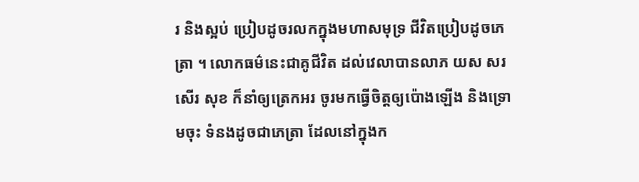រ និងស្អប់ ប្រៀបដូចរលកក្នុងមហាសមុទ្រ ជីវិតប្រៀបដូចភេត្រា ។ លោកធម៌នេះជាគូជីវិត ដល់វេលាបានលាភ យស សរសើរ សុខ ក៏នាំឲ្យត្រេកអរ ចូរមកធ្វើចិត្តឲ្យប៉ោងឡើង និងទ្រោមចុះ ទំនងដូចជាភេត្រា ដែលនៅក្នុងក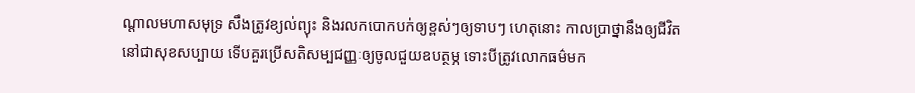ណ្ដាលមហាសមុទ្រ សឹងត្រូវខ្យល់ព្យុះ និងរលកបោកបក់ឲ្យខ្ពស់ៗឲ្យទាបៗ ហេតុនោះ កាលប្រាថ្នានឹងឲ្យជីវិតនៅជាសុខសប្បាយ ទើបគួរប្រើសតិសម្បជញ្ញៈឲ្យចូលជួយឧបត្ថម្ភ ទោះបីត្រូវលោកធម៌មក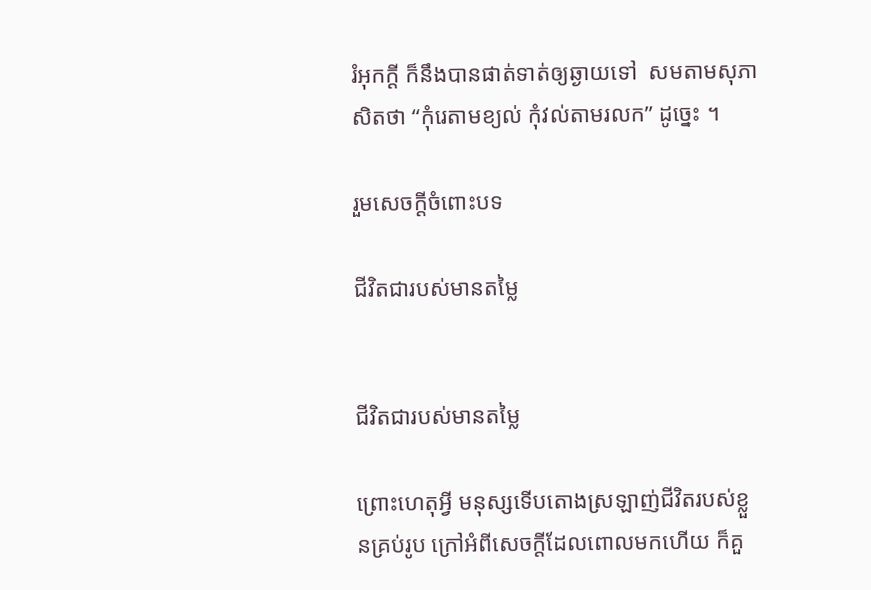រំអុកក្ដី ក៏នឹងបានផាត់ទាត់ឲ្យឆ្ងាយទៅ  សមតាមសុភាសិតថា “កុំរេតាមខ្យល់ កុំវល់តាមរលក” ដូច្នេះ ។

រួមសេចក្ដីចំពោះបទ

ជីវិតជារបស់មានតម្លៃ


ជីវិតជារបស់មានតម្លៃ

ព្រោះហេតុអ្វី មនុស្សទើបតោងស្រឡាញ់ជីវិតរបស់ខ្លួនគ្រប់រូប ក្រៅអំពីសេចក្ដីដែលពោលមកហើយ ក៏គួ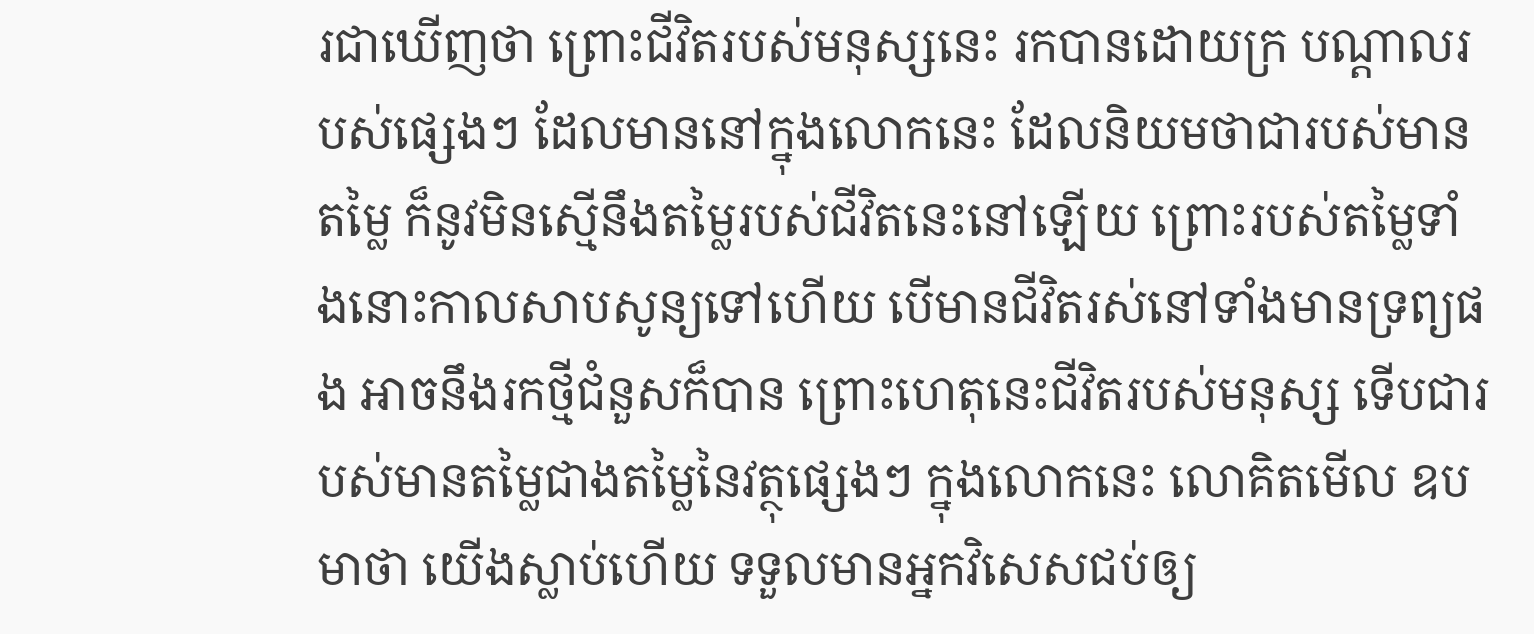រជាឃើញថា ព្រោះជីវិតរបស់មនុស្សនេះ រកបានដោយក្រ បណ្ដាលរបស់ផ្សេងៗ ដែលមាននៅក្នុងលោកនេះ ដែលនិយមថាជារបស់មានតម្លៃ ក៏នូវមិនស្មើនឹងតម្លៃរបស់ជីវិតនេះនៅឡើយ ព្រោះរបស់តម្លៃទាំងនោះកាលសាបសូន្យទៅហើយ បើមានជីវិតរស់នៅទាំងមានទ្រព្យផង អាចនឹងរកថ្មីជំនួសក៏បាន ព្រោះហេតុនេះជីវិតរបស់មនុស្ស ទើបជារបស់មានតម្លៃជាងតម្លៃនៃវត្ថុផ្សេងៗ ក្នុងលោកនេះ លោគិតមើល ឧបមាថា យើងស្លាប់ហើយ ទទួលមានអ្នកវិសេសជប់ឲ្យ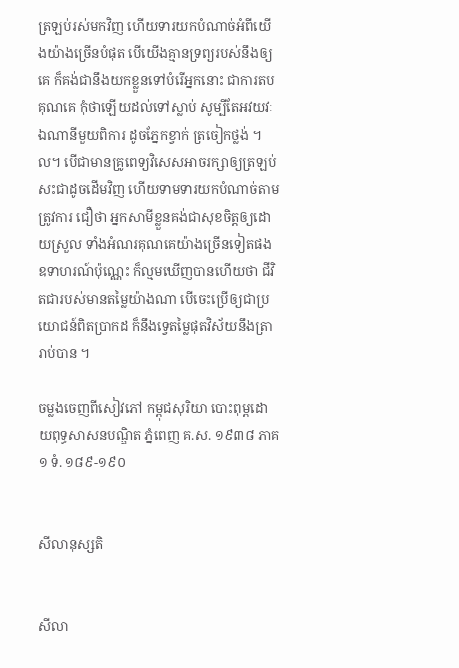ត្រឡប់រស់មកវិញ ហើយទារយកបំណាច់អំពីយើងយ៉ាងច្រើនបំផុត បើយើងគ្មានទ្រព្យរបស់នឹងឲ្យគេ ក៏គង់ជានឹងយកខ្លួនទៅបំរើអ្នកនោះ ជាការតបគុណគេ កុំថាឡើយដល់ទៅស្លាប់ សូម្បីតែអវយវៈឯណានីមួយពិការ ដូចភ្នែកខ្វាក់ ត្រចៀកថ្លង់ ។ល។ បើជាមានគ្រូពេទ្យវិសេសអាចរក្សាឲ្យត្រឡប់សះជាដូចដើមវិញ ហើយទាមទារយកបំណាច់តាមត្រូវការ ជឿថា អ្នកសាមីខ្លួនគង់ជាសុខចិត្តឲ្យដោយស្រួល ទាំងអំណរគុណគេយ៉ាងច្រើនទៀតផង ឧទាហរណ៍ប៉ុណ្ណេះ ក៏ល្មមឃើញបានហើយថា ជីវិតជារបស់មានតម្លៃយ៉ាងណា បើចេះប្រើឲ្យជាប្រយោជន៍ពិតប្រាកដ ក៏នឹងទ្វេតម្លៃផុតវិស័យនឹងត្រារាប់បាន ។

ចម្លងចេញពីសៀវភៅ កម្ពុជសុរិយា បោះពុម្ពដោយពុទ្ធសាសនបណ្ឌិត ភ្នំពេញ គ.ស. ១៩៣៨ ភាគ ១ ទំ. ១៨៩-១៩០


សីលានុស្សតិ


សីលា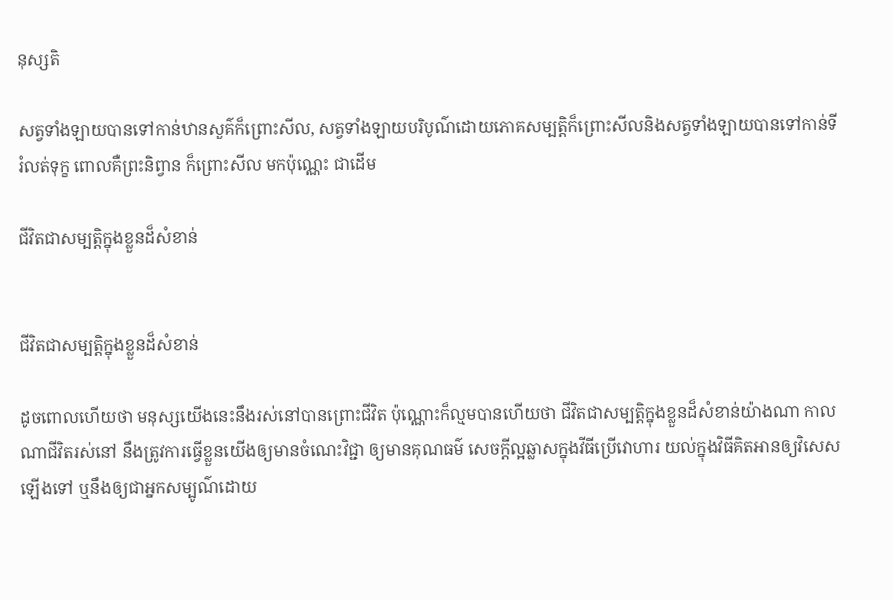នុស្សតិ

សត្វទាំងឡាយបានទៅកាន់ឋានសួគ៌ក៏ព្រោះសីល, សត្វទាំងឡាយបរិបូណ៌ដោយភោគសម្បត្តិក៏ព្រោះសីលនិងសត្វទាំងឡាយបានទៅកាន់ទីរំលត់ទុក្ខ ពោលគឺព្រះនិព្វាន ក៏ព្រោះសីល មកប៉ុណ្ណេះ ជាដើម

ជីវិតជាសម្បត្តិក្នុងខ្លួនដ៏សំខាន់


ជីវិតជាសម្បត្តិក្នុងខ្លួនដ៏សំខាន់

ដូចពោលហើយថា មនុស្សយើងនេះនឹងរស់នៅបានព្រោះជីវិត ប៉ុណ្ណោះក៏ល្មមបានហើយថា ជីវិតជាសម្បត្តិក្នុងខ្លួនដ៏សំខាន់យ៉ាងណា កាលណាជីវិតរស់នៅ នឹងត្រូវការធ្វើខ្លួនយើងឲ្យមានចំណេះវិជ្ជា ឲ្យមានគុណធម៌ សេចក្ដីល្អឆ្លាសក្នុងវីធីប្រើវោហារ យល់ក្នុងវិធីគិតអានឲ្យវិសេសឡើងទៅ ឬនឹងឲ្យជាអ្នកសម្បូណ៌ដោយ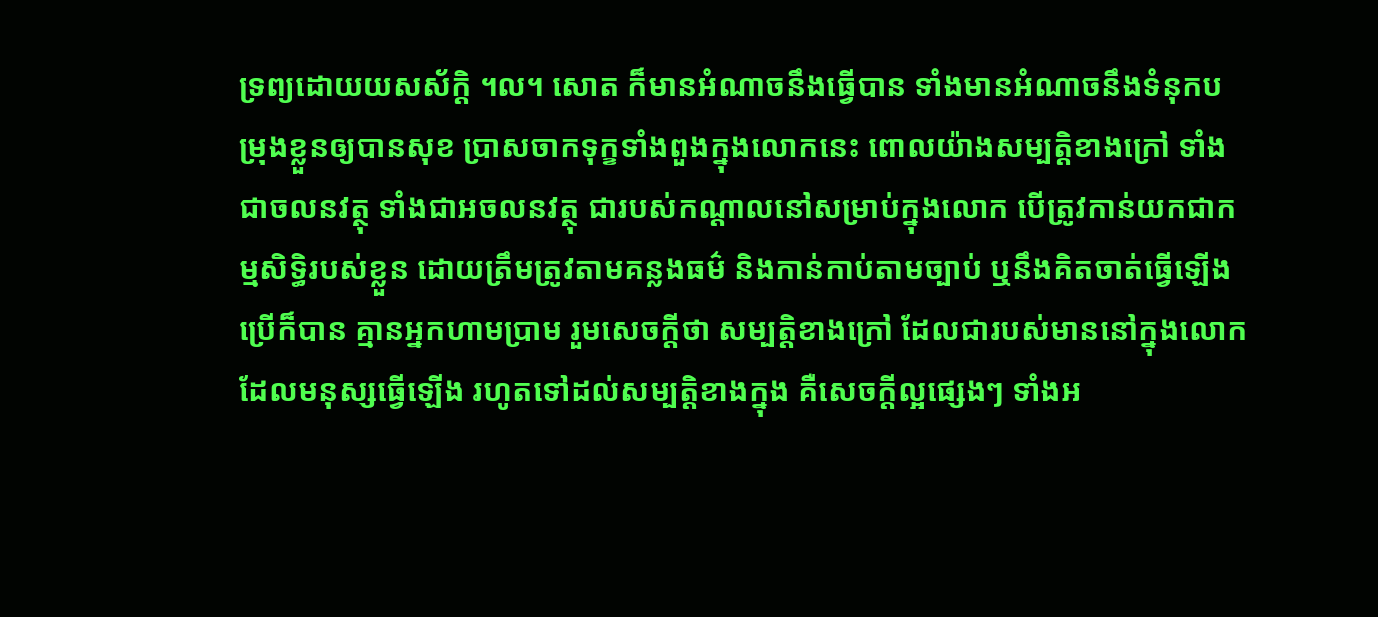ទ្រព្យដោយយសស័ក្ដិ ។ល។ សោត ក៏មានអំណាចនឹងធ្វើបាន ទាំងមានអំណាចនឹងទំនុកបម្រុងខ្លួនឲ្យបានសុខ ប្រាសចាកទុក្ខទាំងពួងក្នុងលោកនេះ ពោលយ៉ាងសម្បត្តិខាងក្រៅ ទាំងជាចលនវត្ថុ ទាំងជាអចលនវត្ថុ ជារបស់កណ្ដាលនៅសម្រាប់ក្នុងលោក បើត្រូវកាន់យកជាកម្មសិទ្ធិរបស់ខ្លួន ដោយត្រឹមត្រូវតាមគន្លងធម៌ និងកាន់កាប់តាមច្បាប់ ឬនឹងគិតចាត់ធ្វើឡើងប្រើក៏បាន គ្មានអ្នកហាមប្រាម រួមសេចក្ដីថា សម្បត្តិខាងក្រៅ ដែលជារបស់មាននៅក្នុងលោក ដែលមនុស្សធ្វើឡើង រហូតទៅដល់សម្បត្តិខាងក្នុង គឺសេចក្ដីល្អផ្សេងៗ ទាំងអ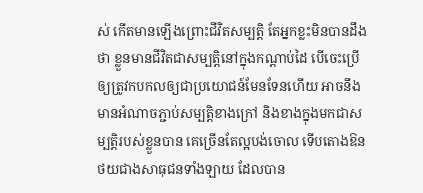ស់ កើតមានឡើងព្រោះជីវិតសម្បត្តិ តែអ្នកខ្លះមិនបានដឹងថា ខ្លួនមានជីវិតជាសម្បត្តិនៅក្នុងកណ្ដាប់ដៃ បើចេះប្រើឲ្យត្រូវកបកលឲ្យជាប្រយោជន៍មែនទែនហើយ អាចនឹងមានអំណាចភ្ជាប់សម្បត្តិខាងក្រៅ និងខាងក្នុងមកជាសម្បត្តិរបស់ខ្លួនបាន គេច្រើនតែល្អបង់ចោល ទើបតោងឱនថយជាងសាធុជនទាំងឡាយ ដែលបាន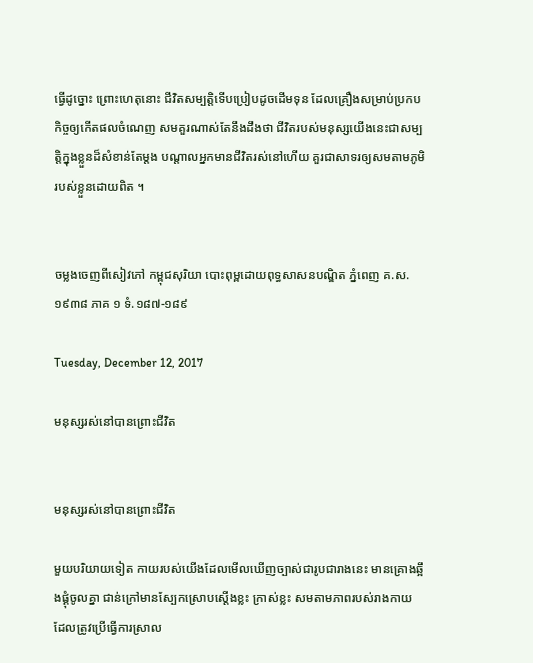ធ្វើដូច្នោះ ព្រោះហេតុនោះ ជីវិតសម្បត្តិទើបប្រៀបដូចដើមទុន ដែលគ្រឿងសម្រាប់ប្រកបកិច្ចឲ្យកើតផលចំណេញ សមគួរណាស់តែនឹងដឹងថា ជីវិតរបស់មនុស្សយើងនេះជាសម្បត្តិក្នុងខ្លួនដ៏សំខាន់តែម្ដង បណ្ដាលអ្នកមានជីវិតរស់នៅហើយ គួរជាសាទរឲ្យសមតាមភូមិរបស់ខ្លួនដោយពិត ។


ចម្លងចេញពីសៀវភៅ កម្ពុជសុរិយា បោះពុម្ពដោយពុទ្ធសាសនបណ្ឌិត ភ្នំពេញ គ.ស. ១៩៣៨ ភាគ ១ ទំ.១៨៧-១៨៩

Tuesday, December 12, 2017

មនុស្សរស់នៅបានព្រោះជីវិត


មនុស្សរស់នៅបានព្រោះជីវិត

មួយបរិយាយទៀត កាយរបស់យើងដែលមើលឃើញច្បាស់ជារូបជារាងនេះ មានគ្រោងឆ្អឹងផ្គុំចូលគ្នា ជាន់ក្រៅមានស្បែកស្រោបស្ដើងខ្លះ ក្រាស់ខ្លះ សមតាមភាពរបស់រាងកាយ ដែលត្រូវប្រើធ្វើការស្រាល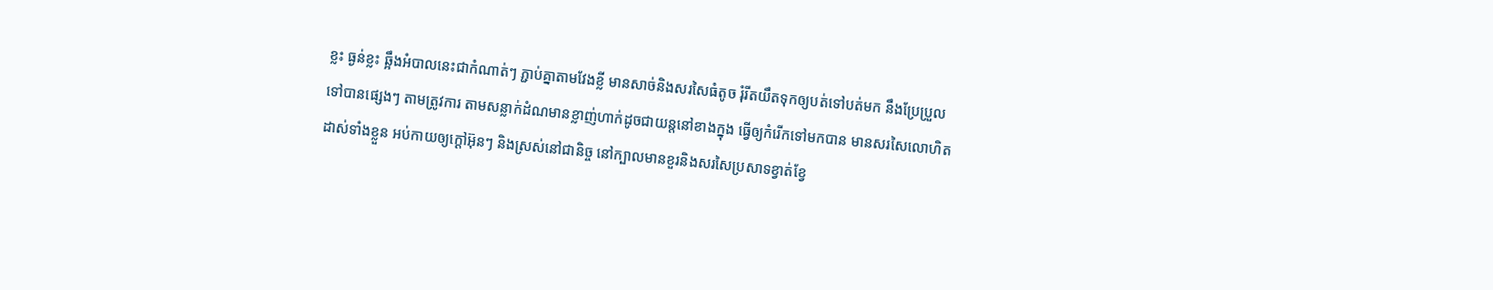ខ្លះ ធ្ងន់ខ្លះ ឆ្អឹងអំបាលនេះជាកំណាត់ៗ ភ្ជាប់គ្នាតាមវែងខ្លី មានសាច់និងសរសៃធំតូច រុំរីតយឹតទុកឲ្យបត់ទៅបត់មក នឹងប្រែប្រួលទៅបានផ្សេងៗ តាមត្រូវការ តាមសន្លាក់ដំណមានខ្លាញ់ហាក់ដូចជាយន្ដនៅខាងក្នុង ធ្វើឲ្យកំរើកទៅមកបាន មានសរសៃលោហិត ដាស់ទាំងខ្លួន អប់កាយឲ្យក្ដៅអ៊ុនៗ និងស្រស់នៅជានិច្ច នៅក្បាលមានខួរនិងសរសៃប្រសាទខ្វាត់ខ្វែ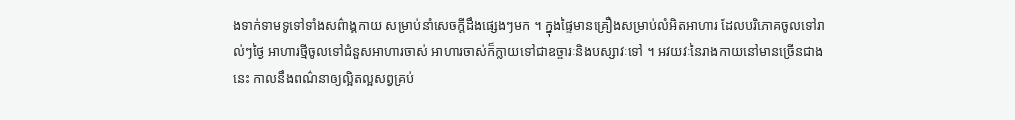ងទាក់ទាមទូទៅទាំងសព៌ាង្គកាយ សម្រាប់នាំសេចក្ដីដឹងផ្សេងៗមក ។ ក្នុងផ្ទៃមានគ្រឿងសម្រាប់លំអិតអាហារ ដែលបរិភោគចូលទៅរាល់ៗថ្ងៃ អាហារថ្មីចូលទៅជំនួសអាហារចាស់ អាហារចាស់ក៏ក្លាយទៅជាឧច្ចារៈនិងបស្សាវៈទៅ ។ អវយវៈនៃរាងកាយនៅមានច្រើនជាងនេះ កាលនឹងពណ៌នាឲ្យល្អិតល្អសព្វគ្រប់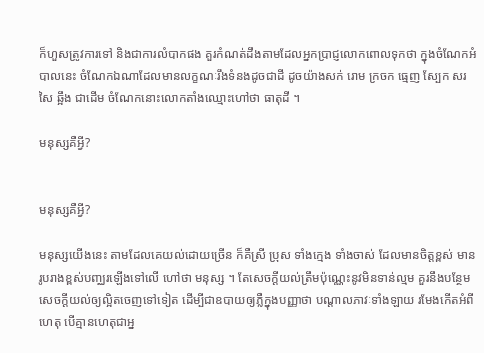ក៏ហួសត្រូវការទៅ និងជាការលំបាកផង គួរកំណត់ដឹងតាមដែលអ្នកប្រាជ្ញលោកពោលទុកថា ក្នុងចំណែកអំបាលនេះ ចំណែកឯណាដែលមានលក្ខណៈរឹងទំនងដូចជាដី ដូចយ៉ាងសក់ រោម ក្រចក ធ្មេញ ស្បែក សរសៃ ឆ្អឹង ជាដើម ចំណែកនោះលោកតាំងឈ្មោះហៅថា ធាតុដី ។

មនុស្សគឺអ្វី?


មនុស្សគឺអ្វី?

មនុស្សយើងនេះ តាមដែលគេយល់ដោយច្រើន ក៏គឺស្រី ប្រុស ទាំងក្មេង ទាំងចាស់ ដែលមានចិត្តខ្ពស់ មានរូបរាងខ្ពស់បញ្ឈរឡើងទៅលើ ហៅថា មនុស្ស ។ តែសេចក្ដីយល់ត្រឹមប៉ុណ្ណេះនូវមិនទាន់ល្មម គួរនឹងបន្ថែមសេចក្ដីយល់ឲ្យល្អិតចេញទៅទៀត ដើម្បីជាឧបាយឲ្យភ្លឺក្នុងបញ្ញាថា បណ្ដាលភាវៈទាំងឡាយ រមែងកើតអំពីហេតុ បើគ្មានហេតុជាអ្ន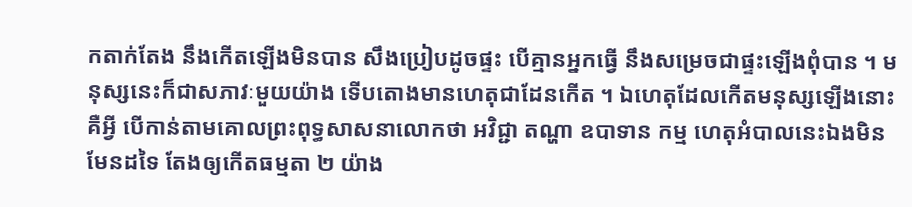កតាក់តែង នឹងកើតឡើងមិនបាន សឹងប្រៀបដូចផ្ទះ បើគ្មានអ្នកធ្វើ នឹងសម្រេចជាផ្ទះឡើងពុំបាន ។ មនុស្សនេះក៏ជាសភាវៈមួយយ៉ាង ទើបតោងមានហេតុជាដែនកើត ។ ឯហេតុដែលកើតមនុស្សឡើងនោះគឺអ្វី បើកាន់តាមគោលព្រះពុទ្ធសាសនាលោកថា អវិជ្ជា តណ្ហា ឧបាទាន កម្ម ហេតុអំបាលនេះឯងមិនមែនដទៃ តែងឲ្យកើតធម្មតា ២ យ៉ាង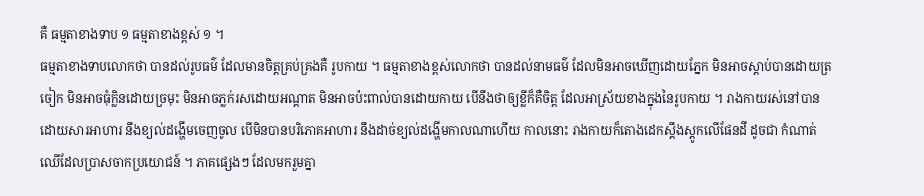គឺ ធម្មតាខាងទាប ១ ធម្មតាខាងខ្ពស់ ១ ។
ធម្មតាខាងទាបលោកថា បានដល់រូបធម៌ ដែលមានចិត្តគ្រប់គ្រងគឺ រូបកាយ ។ ធម្មតាខាងខ្ពស់លោកថា បានដល់នាមធម៌ ដែលមិនអាចឃើញដោយភ្នែក មិនអាចស្តាប់បានដោយត្រចៀក មិនអាចធុំក្លិនដោយច្រមុះ មិនអាចភ្លក់រសដោយអណ្ដាត មិនអាចប៉ះពាល់បានដោយកាយ បើនឹងថាឲ្យខ្លីក៏គឺចិត្ត ដែលអាស្រ័យខាងក្នុងនៃរូបកាយ ។ រាងកាយរស់នៅបានដោយសារអាហារ នឹងខ្យល់ដង្ហើមចេញចូល បើមិនបានបរិភោគអាហារ នឹងដាច់ខ្យល់ដង្ហើមកាលណាហើយ កាលនោះ រាងកាយក៏តោងដេកស្ដឹងស្ដូកលើផែនដី ដូចជា កំណាត់ឈើដែលប្រាសចាកប្រយោជន៍ ។ ភាគផ្សេងៗ ដែលមករួមគ្នា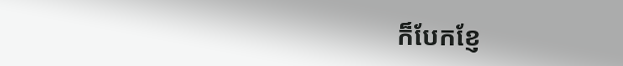ក៏បែកខ្ញែ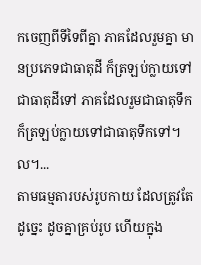កចេញពីទីទៃពីគ្នា ភាគដែលរួមគ្នា មានប្រភេទជាធាតុដី ក៏ត្រឡប់ក្លាយទៅជាធាតុដីទៅ ភាគដែលរួមជាធាតុទឹក ក៏ត្រឡប់ក្លាយទៅជាធាតុទឹកទៅ។ល។...
តាមធម្មតារបស់រូបកាយ ដែលត្រូវតែដូច្នេះ ដូចគ្នាគ្រប់រូប ហើយក្នុង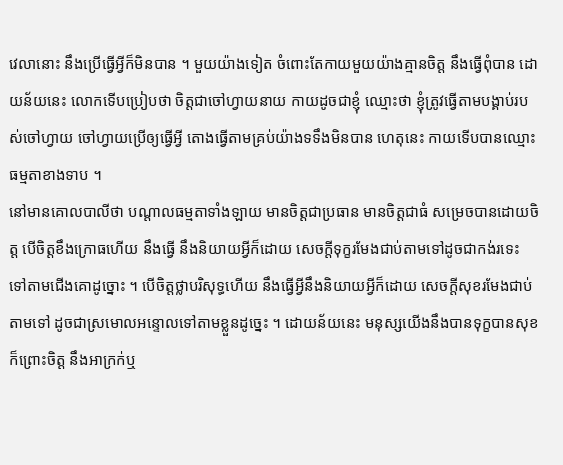វេលានោះ នឹងប្រើធ្វើអ្វីក៏មិនបាន ។ មួយយ៉ាងទៀត ចំពោះតែកាយមួយយ៉ាងគ្មានចិត្ត នឹងធ្វើពុំបាន ដោយន័យនេះ លោកទើបប្រៀបថា ចិត្តជាចៅហ្វាយនាយ កាយដូចជាខ្ញុំ ឈ្មោះថា ខ្ញុំត្រូវធ្វើតាមបង្គាប់របស់ចៅហ្វាយ ចៅហ្វាយប្រើឲ្យធ្វើអ្វី តោងធ្វើតាមគ្រប់យ៉ាងទទឹងមិនបាន ហេតុនេះ កាយទើបបានឈ្មោះធម្មតាខាងទាប ។
នៅមានគោលបាលីថា បណ្ដាលធម្មតាទាំងឡាយ មានចិត្តជាប្រធាន មានចិត្តជាធំ សម្រេចបានដោយចិត្ត បើចិត្តខឹងក្រោធហើយ នឹងធ្វើ នឹងនិយាយអ្វីក៏ដោយ សេចក្ដីទុក្ខរមែងជាប់តាមទៅដូចជាកង់រទេះ ទៅតាមជើងគោដូច្នោះ ។ បើចិត្តថ្លាបរិសុទ្ធហើយ នឹងធ្វើអ្វីនឹងនិយាយអ្វីក៏ដោយ សេចក្ដីសុខរមែងជាប់តាមទៅ ដូចជាស្រមោលអន្ទោលទៅតាមខ្លួនដូច្នេះ ។ ដោយន័យនេះ មនុស្សយើងនឹងបានទុក្ខបានសុខ ក៏ព្រោះចិត្ត នឹងអាក្រក់ឬ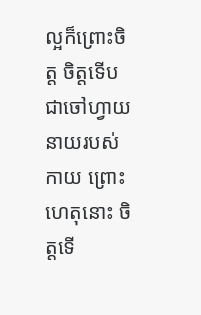ល្អក៏ព្រោះចិត្ត ចិត្តទើបជាចៅហ្វាយនាយរបស់កាយ ព្រោះហេតុនោះ ចិត្តទើ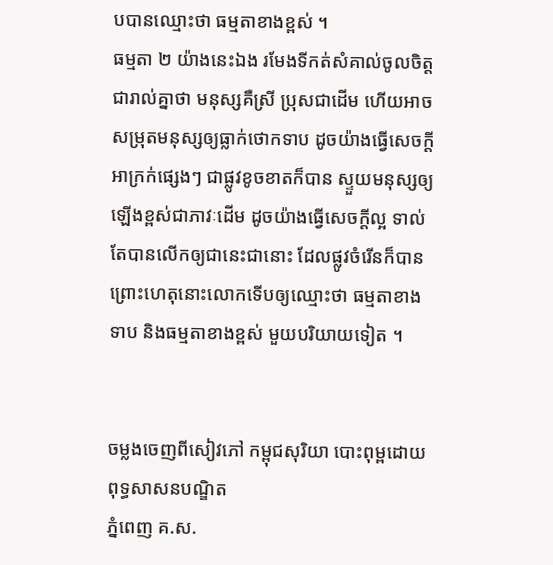បបានឈ្មោះថា ធម្មតាខាងខ្ពស់ ។
ធម្មតា ២ យ៉ាងនេះឯង រមែងទីកត់សំគាល់ចូលចិត្តជារាល់គ្នាថា មនុស្សគឺស្រី ប្រុសជាដើម ហើយអាចសម្រុតមនុស្សឲ្យធ្លាក់ថោកទាប ដូចយ៉ាងធ្វើសេចក្ដីអាក្រក់ផ្សេងៗ ជាផ្លូវខូចខាតក៏បាន ស្ទួយមនុស្សឲ្យឡើងខ្ពស់ជាភាវៈដើម ដូចយ៉ាងធ្វើសេចក្ដីល្អ ទាល់តែបានលើកឲ្យជានេះជានោះ ដែលផ្លូវចំរើនក៏បាន ព្រោះហេតុនោះលោកទើបឲ្យឈ្មោះថា ធម្មតាខាងទាប និងធម្មតាខាងខ្ពស់ មួយបរិយាយទៀត ។


ចម្លងចេញពីសៀវភៅ កម្ពុជសុរិយា បោះពុម្ពដោយពុទ្ធសាសនបណ្ឌិត
ភ្នំពេញ គ.ស.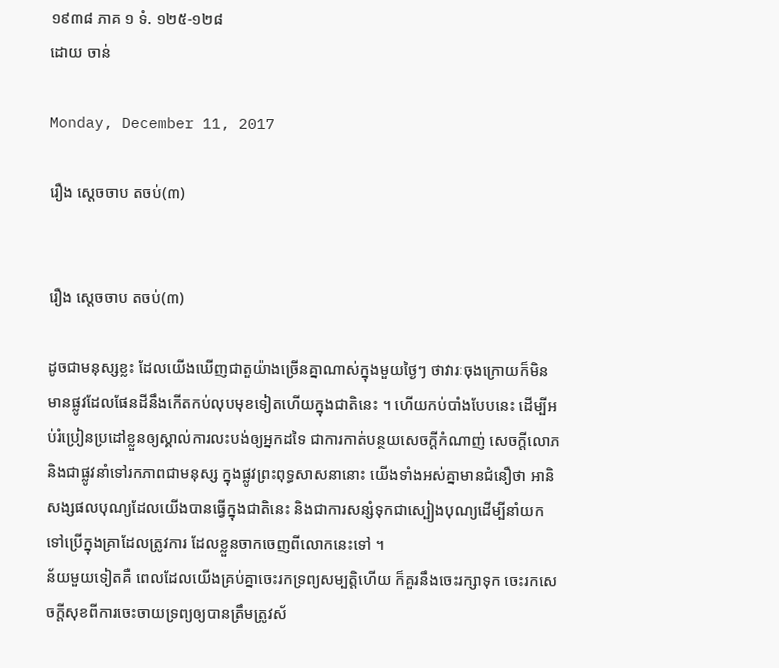១៩៣៨ ភាគ ១ ទំ. ១២៥-១២៨
ដោយ ចាន់

Monday, December 11, 2017

រឿង ស្ដេចចាប តចប់(៣)


រឿង ស្ដេចចាប តចប់(៣)

ដូចជាមនុស្សខ្លះ ដែលយើងឃើញជាតួយ៉ាងច្រើនគ្នាណាស់ក្នុងមួយថ្ងៃៗ ថាវារៈចុងក្រោយក៏មិនមានផ្លូវដែលផែនដីនឹងកើតកប់លុបមុខទៀតហើយក្នុងជាតិនេះ ។ ហើយកប់បាំងបែបនេះ ដើម្បីអប់រំប្រៀនប្រដៅខ្លួនឲ្យស្គាល់ការលះបង់ឲ្យអ្នកដទៃ ជាការកាត់បន្ថយសេចក្ដីកំណាញ់ សេចក្ដីលោភ និងជាផ្លូវនាំទៅរកភាពជាមនុស្ស ក្នុងផ្លូវព្រះពុទ្ធសាសនានោះ យើងទាំងអស់គ្នាមានជំនឿថា អានិសង្សផលបុណ្យដែលយើងបានធ្វើក្នុងជាតិនេះ និងជាការសន្សំទុកជាស្បៀងបុណ្យដើម្បីនាំយកទៅប្រើក្នុងគ្រាដែលត្រូវការ ដែលខ្លួនចាកចេញពីលោកនេះទៅ ។
ន័យមួយទៀតគឺ ពេលដែលយើងគ្រប់គ្នាចេះរកទ្រព្យសម្បត្តិហើយ ក៏គួរនឹងចេះរក្សាទុក ចេះរកសេចក្ដីសុខពីការចេះចាយទ្រព្យឲ្យបានត្រឹមត្រូវស័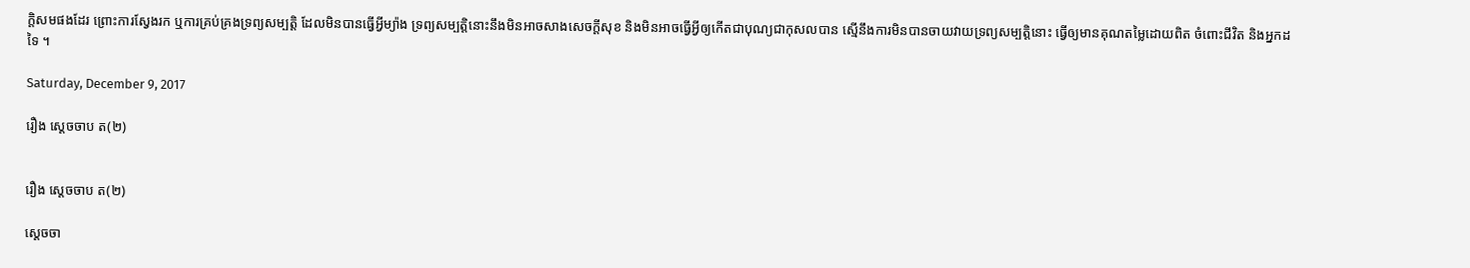ក្ដិសមផងដែរ ព្រោះការស្វែងរក ឬការគ្រប់គ្រងទ្រព្យសម្បត្តិ ដែលមិនបានធ្វើអ្វីម្យ៉ាង ទ្រព្យសម្បត្តិនោះនឹងមិនអាចសាងសេចក្ដីសុខ និងមិនអាចធ្វើអ្វីឲ្យកើតជាបុណ្យជាកុសលបាន ស្មើនឹងការមិនបានចាយវាយទ្រព្យសម្បត្តិនោះ ធ្វើឲ្យមានគុណតម្លៃដោយពិត ចំពោះជីវិត និងអ្នកដទៃ ។

Saturday, December 9, 2017

រឿង ស្ដេចចាប ត(២)


រឿង ស្ដេចចាប ត(២)

ស្ដេចចា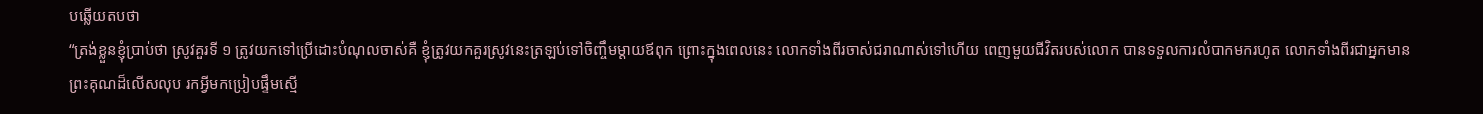បឆ្លើយតបថា
“ត្រង់ខ្លួនខ្ញុំប្រាប់ថា ស្រូវគួរទី ១ ត្រូវយកទៅប្រើដោះបំណុលចាស់គឺ ខ្ញុំត្រូវយកគួរស្រូវនេះត្រឡប់ទៅចិញ្ចឹមម្ដាយឪពុក ព្រោះក្នុងពេលនេះ លោកទាំងពីរចាស់ជរាណាស់ទៅហើយ ពេញមួយជីវិតរបស់លោក បានទទួលការលំបាកមករហូត លោកទាំងពីរជាអ្នកមានព្រះគុណដ៏លើសលុប រកអ្វីមកប្រៀបផ្ទឹមស្មើ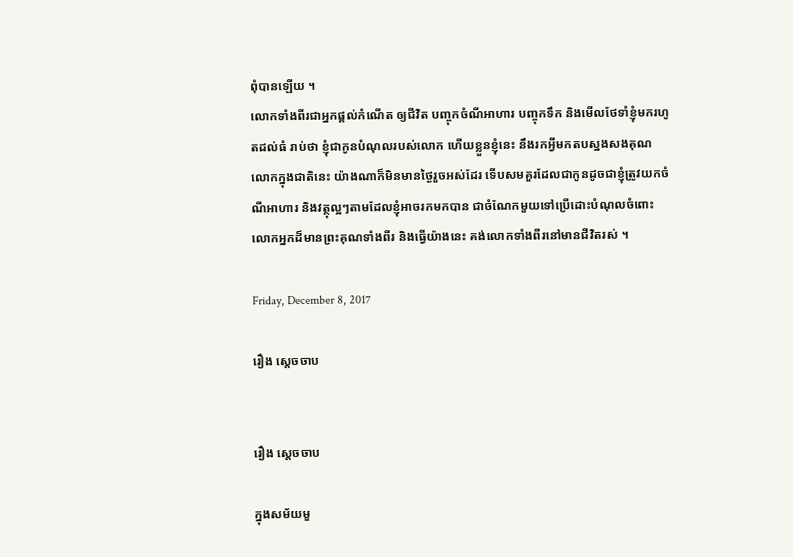ពុំបានឡើយ ។
លោកទាំងពីរជាអ្នកផ្ដល់កំណើត ឲ្យជីវិត បញ្ចុកចំណីអាហារ បញ្ចុកទឹក និងមើលថែទាំខ្ញុំមករហូតដល់ធំ រាប់ថា ខ្ញុំជាកូនបំណុលរបស់លោក ហើយខ្លួនខ្ញុំនេះ នឹងរកអ្វីមកតបស្នងសងគុណលោកក្នុងជាតិនេះ យ៉ាងណាក៏មិនមានថ្ងៃរួចអស់ដែរ ទើបសមគួរដែលជាកូនដូចជាខ្ញុំត្រូវយកចំណីអាហារ និងវត្ថុល្អៗតាមដែលខ្ញុំអាចរកមកបាន ជាចំណែកមួយទៅប្រើដោះបំណុលចំពោះលោកអ្នកដ៏មានព្រះគុណទាំងពីរ និងធ្វើយ៉ាងនេះ គង់លោកទាំងពីរនៅមានជីវិតរស់ ។

Friday, December 8, 2017

រឿង ស្ដេចចាប


រឿង ស្ដេចចាប

ក្នុងសម័យមួ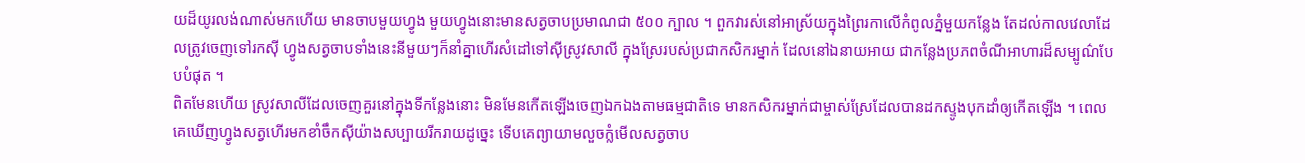យដ៏យូរលង់ណាស់មកហើយ មានចាបមួយហ្វូង មួយហ្វូងនោះមានសត្វចាបប្រមាណជា ៥០០ ក្បាល ។ ពួកវារស់នៅអាស្រ័យក្នុងព្រៃរកាលើកំពូលភ្នំមួយកន្លែង តែដល់កាលវេលាដែលត្រូវចេញទៅរកស៊ី ហ្វូងសត្វចាបទាំងនេះនីមួយៗក៏នាំគ្នាហើរសំដៅទៅស៊ីស្រូវសាលី ក្នុងស្រែរបស់ប្រជាកសិករម្នាក់ ដែលនៅឯនាយអាយ ជាកន្លែងប្រភពចំណីអាហារដ៏សម្បូណ៌បែបបំផុត ។
ពិតមែនហើយ ស្រូវសាលីដែលចេញគួរនៅក្នុងទីកន្លែងនោះ មិនមែនកើតឡើងចេញឯកឯងតាមធម្មជាតិទេ មានកសិករម្នាក់ជាម្ចាស់ស្រែដែលបានដកស្ទូងបុកដាំឲ្យកើតឡើង ។ ពេលគេឃើញហ្វូងសត្វហើរមកខាំចឹកស៊ីយ៉ាងសប្បាយរីករាយដូច្នេះ ទើបគេព្យាយាមលួចក្លំមើលសត្វចាប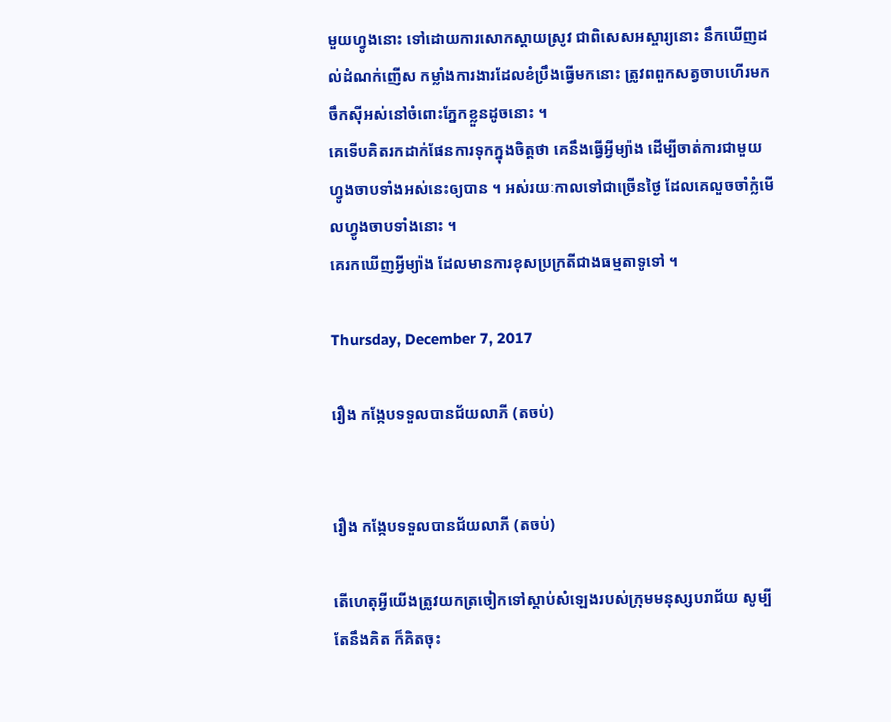មួយហ្វូងនោះ ទៅដោយការសោកស្ដាយស្រូវ ជាពិសេសអស្ចារ្យនោះ នឹកឃើញដល់ដំណក់ញើស កម្លាំងការងារដែលខំប្រឹងធ្វើមកនោះ ត្រូវពពួកសត្វចាបហើរមកចឹកស៊ីអស់នៅចំពោះភ្នែកខ្លួនដូចនោះ ។
គេទើបគិតរកដាក់ផែនការទុកក្នុងចិត្តថា គេនឹងធ្វើអ្វីម្យ៉ាង ដើម្បីចាត់ការជាមួយហ្វូងចាបទាំងអស់នេះឲ្យបាន ។ អស់រយៈកាលទៅជាច្រើនថ្ងៃ ដែលគេលួចចាំក្លំមើលហ្វូងចាបទាំងនោះ ។
គេរកឃើញអ្វីម្យ៉ាង ដែលមានការខុសប្រក្រតីជាងធម្មតាទូទៅ ។

Thursday, December 7, 2017

រឿង កង្កែបទទួលបានជ័យលាភី (តចប់)


រឿង កង្កែបទទួលបានជ័យលាភី (តចប់)

តើហេតុអ្វីយើងត្រូវយកត្រចៀកទៅស្ដាប់សំឡេងរបស់ក្រុមមនុស្សបរាជ័យ សូម្បីតែនឹងគិត ក៏គិតចុះ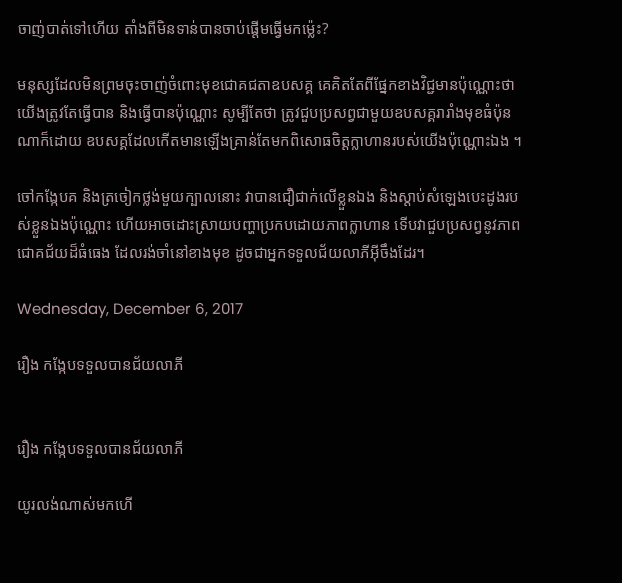ចាញ់បាត់ទៅហើយ តាំងពីមិនទាន់បានចាប់ផ្ដើមធ្វើមកម្ល៉េះ?

មនុស្សដែលមិនព្រមចុះចាញ់ចំពោះមុខជោគជតាឧបសគ្គ គេគិតតែពីផ្នែកខាងវិជ្ជមានប៉ុណ្ណោះថា យើងត្រូវតែធ្វើបាន និងធ្វើបានប៉ុណ្ណោះ សូម្បីតែថា ត្រូវជួបប្រសព្វជាមួយឧបសគ្គរារាំងមុខធំប៉ុនណាក៏ដោយ ឧបសគ្គដែលកើតមានឡើងគ្រាន់តែមកពិសោធចិត្តក្លាហានរបស់យើងប៉ុណ្ណោះឯង ។

ចៅកង្កែបគ និងត្រចៀកថ្លង់មួយក្បាលនោះ វាបានជឿជាក់លើខ្លួនឯង និងស្ដាប់សំឡេងបេះដូងរបស់ខ្លួនឯងប៉ុណ្ណោះ ហើយអាចដោះស្រាយបញ្ហាប្រកបដោយភាពក្លាហាន ទើបវាជួបប្រសព្វនូវភាពជោគជ័យដ៏ធំធេង ដែលរង់ចាំនៅខាងមុខ ដូចជាអ្នកទទួលជ័យលាភីអ៊ីចឹងដែរ។

Wednesday, December 6, 2017

រឿង កង្កែបទទួលបានជ័យលាភី


រឿង កង្កែបទទួលបានជ័យលាភី

យូរលង់ណាស់មកហើ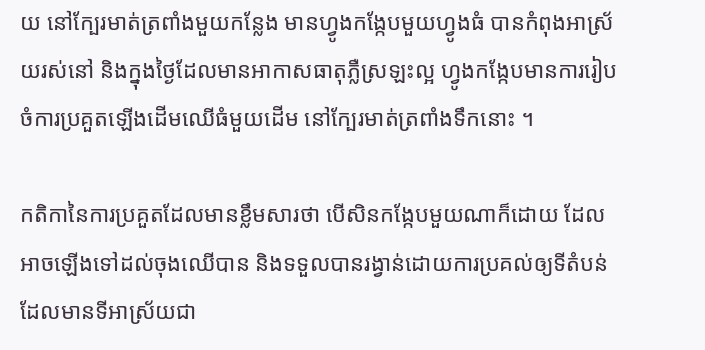យ នៅក្បែរមាត់ត្រពាំងមួយកន្លែង មានហ្វូងកង្កែបមួយហ្វូងធំ បានកំពុងអាស្រ័យរស់នៅ និងក្នុងថ្ងៃដែលមានអាកាសធាតុភ្លឺស្រឡះល្អ ហ្វូងកង្កែបមានការរៀបចំការប្រគួតឡើងដើមឈើធំមួយដើម នៅក្បែរមាត់ត្រពាំងទឹកនោះ ។

កតិកានៃការប្រគួតដែលមានខ្លឹមសារថា បើសិនកង្កែបមួយណាក៏ដោយ ដែលអាចឡើងទៅដល់ចុងឈើបាន និងទទួលបានរង្វាន់ដោយការប្រគល់ឲ្យទីតំបន់ដែលមានទីអាស្រ័យជា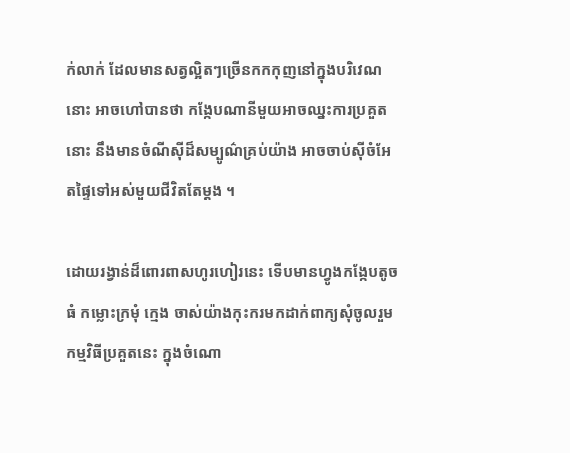ក់លាក់ ដែលមានសត្វល្អិតៗច្រើនកកកុញនៅក្នុងបរិវេណនោះ អាចហៅបានថា កង្កែបណានីមួយអាចឈ្នះការប្រគួតនោះ នឹងមានចំណីស៊ីដ៏សម្បូណ៌គ្រប់យ៉ាង អាចចាប់ស៊ីចំអែតផ្ទៃទៅអស់មួយជីវិតតែម្ដង ។

ដោយរង្វាន់ដ៏ពោរពាសហូរហៀរនេះ ទើបមានហ្វូងកង្កែបតូចធំ កម្លោះក្រមុំ ក្មេង ចាស់យ៉ាងកុះករមកដាក់ពាក្យសុំចូលរួមកម្មវិធីប្រគួតនេះ ក្នុងចំណោ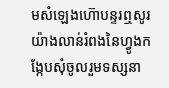មសំឡេងហ៊ោបន្ទរឮសូរយ៉ាងលាន់រំពងនៃហ្វូងកង្កែបសុំចូលរួមទស្សនា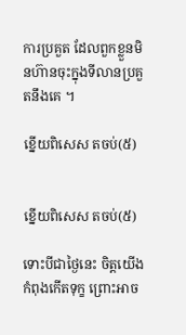ការប្រគួត ដែលពួកខ្លួនមិនហ៊ានចុះក្នុងទីលានប្រគួតនឹងគេ ។

ខ្នើយពិសេស តចប់(៥)


ខ្នើយពិសេស តចប់(៥)

ទោះបីជាថ្ងៃនេះ ចិត្តយើងកំពុងកើតទុក្ខ ព្រោះអាច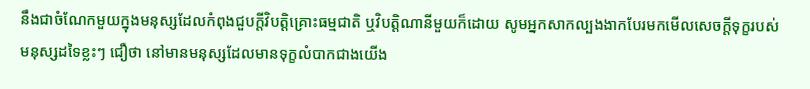នឹងជាចំណែកមួយក្នុងមនុស្សដែលកំពុងជួបក្ដីវិបត្តិគ្រោះធម្មជាតិ ឬវិបត្តិណានីមួយក៏ដោយ សូមអ្នកសាកល្បងងាកបែរមកមើលសេចក្ដីទុក្ខរបស់មនុស្សដទៃខ្លះៗ ជឿថា នៅមានមនុស្សដែលមានទុក្ខលំបាកជាងយើង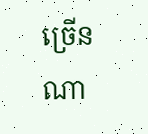ច្រើនណា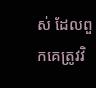ស់ ដែលពួកគេត្រូវវិ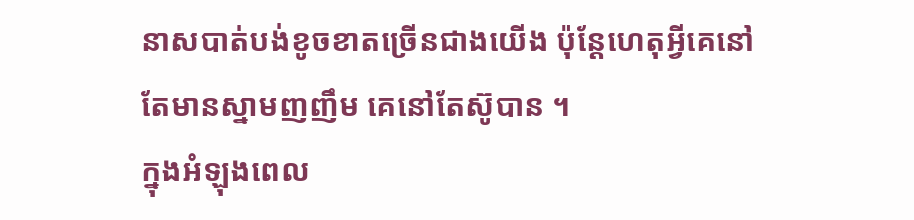នាសបាត់បង់ខូចខាតច្រើនជាងយើង ប៉ុន្តែហេតុអ្វីគេនៅតែមានស្នាមញញឹម គេនៅតែស៊ូបាន ។
ក្នុងអំឡុងពេល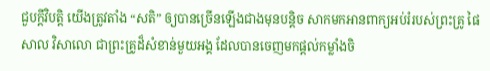ជួបក្ដីវិបត្តិ យើងត្រូវតាំង “សតិ” ឲ្យបានច្រើនឡើងជាងមុនបន្តិច សាកមកអានពាក្យអប់រំរបស់ព្រះគ្រូ ផៃសាល វិសាលោ ជាព្រះគ្រូដ៏សំខាន់មួយអង្គ ដែលបានចេញមកផ្ដល់កម្លាំងចិ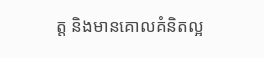ត្ត និងមានគោលគំនិតល្អ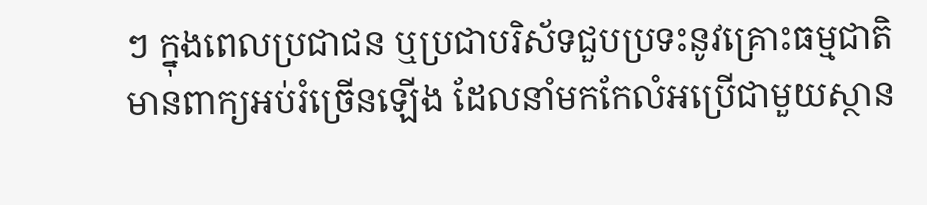ៗ ក្នុងពេលប្រជាជន ឬប្រជាបរិស័ទជួបប្រទះនូវគ្រោះធម្មជាតិ មានពាក្យអប់រំច្រើនឡើង ដែលនាំមកកែលំអប្រើជាមួយស្ថាន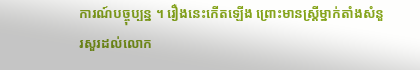ការណ៍បច្ចុប្បន្ន ។ រឿងនេះកើតឡើង ព្រោះមានស្រ្តីម្នាក់តាំងសំនួរសួរដល់លោក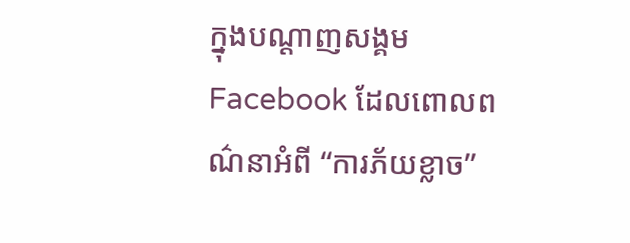ក្នុងបណ្ដាញសង្គម Facebook ដែលពោលពណ៌នាអំពី “ការភ័យខ្លាច”